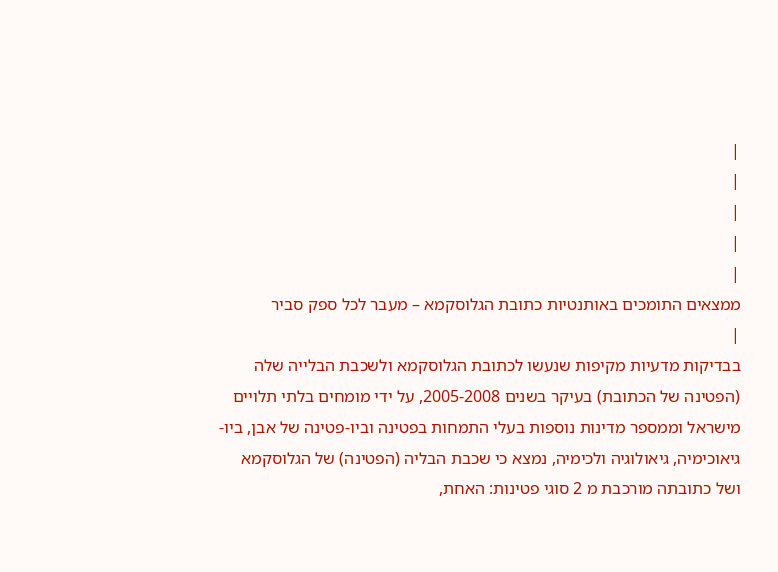|
|
|
|
|
ממצאים התומכים באותנטיות כתובת הגלוסקמא – מעבר לכל ספק סביר
|
בבדיקות מדעיות מקיפות שנעשו לכתובת הגלוסקמא ולשכבת הבלייה שלה (הפטינה של הכתובת) בעיקר בשנים 2005-2008, על ידי מומחים בלתי תלויים מישראל וממספר מדינות נוספות בעלי התמחות בפטינה וביו-פטינה של אבן, ביו-גיאוכימיה, גיאולוגיה ולכימיה, נמצא כי שכבת הבליה (הפטינה) של הגלוסקמא ושל כתובתה מורכבת מ 2 סוגי פטינות: האחת,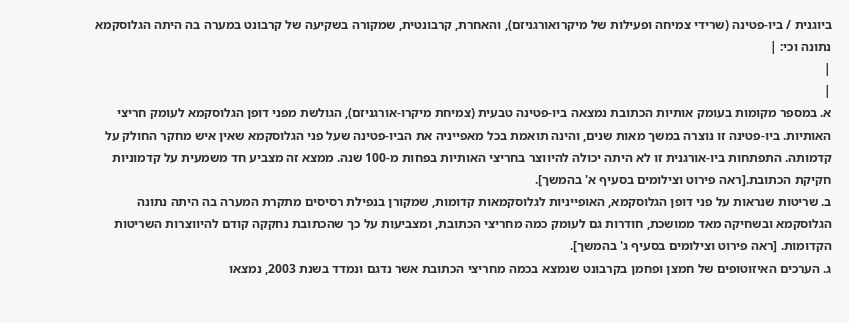ביוגנית / ביו-פטינה (שרידי צמיחה ופעילות של מיקרואורגניזם), והאחרת, קרבונטית, שמקורה בשקיעה של קרבונט במערה בה היתה הגלוסקמא נתונה וכי: |
|
|
א. במספר מקומות בעומק אותיות הכתובת נמצאה ביו-פטינה טבעית (צמיחת מיקרו-אורגניזם), הגולשת מפני דופן הגלוסקמא לעומק חריצי האותיות. ביו-פטינה זו נוצרה במשך מאות שנים, והינה תואמת בכל מאפייניה את הביו-פטינה שעל פני הגלוסקמא שאין איש מחקר החולק על קדמותה. התפתחות ביו-אורגנית זו לא היתה יכולה להיווצר בחריצי האותיות בפחות מ-100 שנה. ממצא זה מצביע חד משמעית על קדמוניות חקיקת הכתובת.[ראה פירוט וצילומים בסעיף א' בהמשך].
ב. שריטות שנראות על פני דופן הגלוסקמא, האופייניות לגלוסקמאות קדומות, שמקורן בנפילת רסיסים מתקרת המערה בה היתה נתונה הגלוסקמא ובשחיקה מאד ממושכת, חודרות גם לעומק כמה מחריצי הכתובת, ומצביעות על כך שהכתובת נחקקה קודם להיווצרות השריטות הקדומות. [ראה פירוט וצילומים בסעיף ג' בהמשך].
ג. הערכים האיזוטופים של חמצן ופחמן בקרבונט שנמצא בכמה מחריצי הכתובת אשר נדגם ונמדד בשנת 2003, נמצאו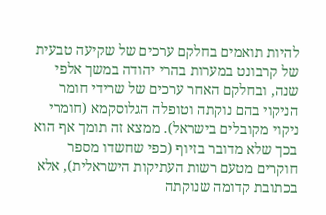להיות תואמים בחלקם ערכים של שקיעה טבעית של קרבונט במערות בהרי יהודה במשך אלפי שנה, ובחלקם האחר ערכים של שרידי חומר הניקוי בהם נוקתה וטופלה הגלוסקמא (חומרי ניקוי מקובלים בישראל). ממצא זה תומך אף הוא בכך שלא מדובר בזיוף (כפי שחשדו מספר חוקרים מטעם רשות העתיקות הישראלית), אלא בכתובת קדומה שנוקתה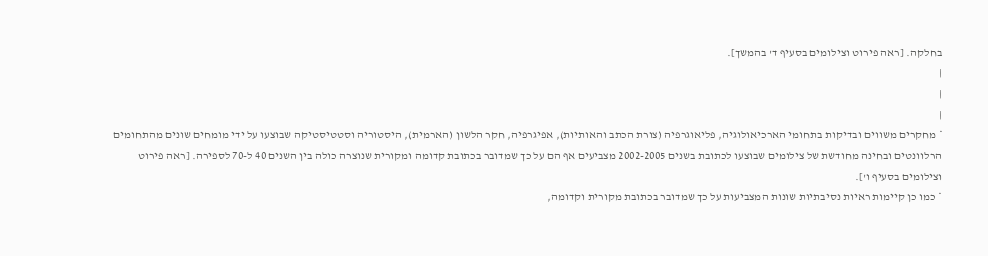בחלקה. [ראה פירוט וצילומים בסעיף ד' בהמשך].
|
|
|
* מחקרים משווים ובדיקות בתחומי הארכיאולוגיה, פליאוגרפיה (צורת הכתב והאותיות), אפיגרפיה, חקר הלשון (הארמית), היסטוריה וסטטיסטיקה שבוצעו על ידי מומחים שונים מהתחומים הרלוונטים ובחינה מחודשת של צילומים שבוצעו לכתובת בשנים 2002-2005 מצביעים אף הם על כך שמדובר בכתובת קדומה ומקורית שנוצרה כולה בין השנים 40 ל-70 לספירה. [ראה פירוט וצילומים בסעיף ו'].
* כמו כן קיימות ראיות נסיבתיות שונות המצביעות על כך שמדובר בכתובת מקורית וקדומה,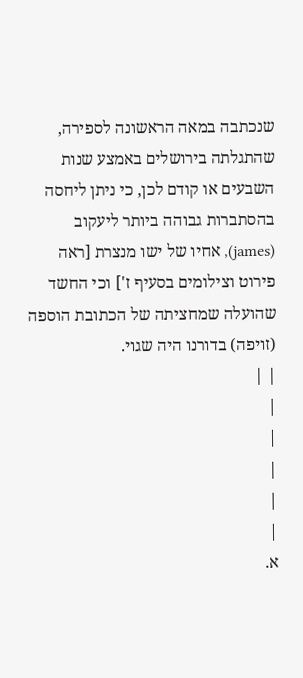שנכתבה במאה הראשונה לספירה, שהתגלתה בירושלים באמצע שנות השבעים או קודם לכן, כי ניתן ליחסה בהסתברות גבוהה ביותר ליעקוב (james), אחיו של ישו מנצרת [ראה פירוט וצילומים בסעיף ז'] וכי החשד שהועלה שמחציתה של הכתובת הוספה (זויפה) בדורנו היה שגוי.
| |
|
|
|
|
|
א.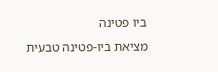ביו פטינה
מציאת ביו-פטינה טבעית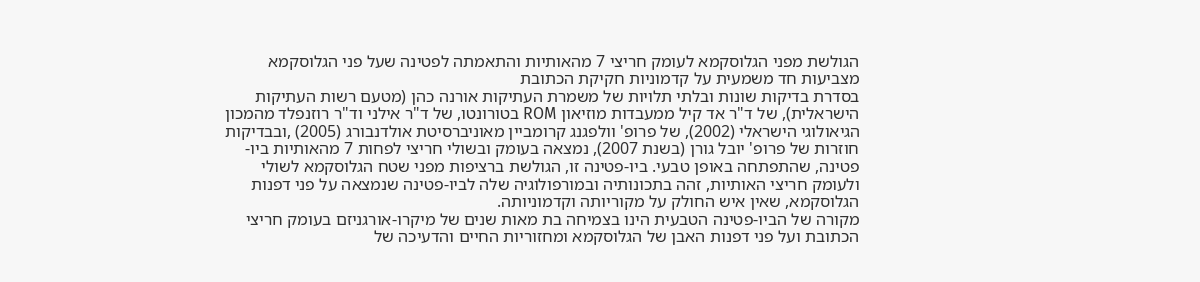הגולשת מפני הגלוסקמא לעומק חריצי 7 מהאותיות והתאמתה לפטינה שעל פני הגלוסקמא מצביעות חד משמעית על קדמוניות חקיקת הכתובת
בסדרת בדיקות שונות ובלתי תלויות של משמרת העתיקות אורנה כהן (מטעם רשות העתיקות הישראלית), של ד"ר אד קיל ממעבדות מוזיאון ROM בטורונטו, של ד"ר אילני וד"ר רוזנפלד מהמכון הגיאולוגי הישראלי (2002), של פרופ' וולפגנג קרומביין מאוניברסיטת אולדנבורג (2005) ,ובבדיקות חוזרות של פרופ' יובל גורן (בשנת 2007), נמצאה בעומק ובשולי חריצי לפחות 7 מהאותיות ביו-פטינה, שהתפתחה באופן טבעי. ביו-פטינה זו, הגולשת ברציפות מפני שטח הגלוסקמא לשולי ולעומק חריצי האותיות, זהה בתכונותיה ובמורפולוגיה שלה לביו-פטינה שנמצאה על פני דפנות הגלוסקמא, שאין איש החולק על מקוריותה וקדמוניותה.
מקורה של הביו-פטינה הטבעית הינו בצמיחה בת מאות שנים של מיקרו-אורגניזם בעומק חריצי הכתובת ועל פני דפנות האבן של הגלוסקמא ומחזוריות החיים והדעיכה של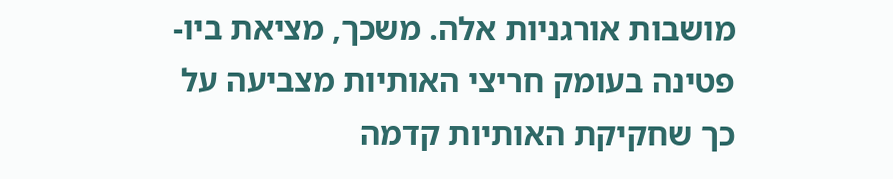מושבות אורגניות אלה. משכך, מציאת ביו-פטינה בעומק חריצי האותיות מצביעה על כך שחקיקת האותיות קדמה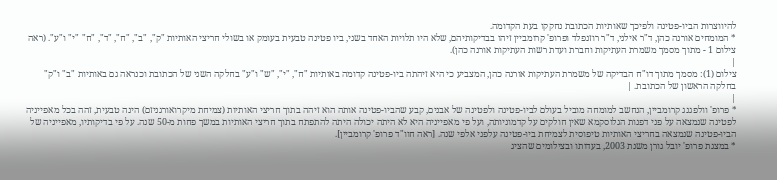להיווצרות הביו-פטינה ולפיכך שאותיות הכתובת נחקקו בעת הקדומה.
* המומחים אורנה כהן, ד"ר אילני, ד"ר רוזנפלד ופרופ' קרומביין זיהו בבדיקותיהם, שלא היו תלויות האחד בשני, ביו פטינה טבעית בעומק או בשולי חריצי האותיות "ק", "ב", "ח", "ד", "ח" "י" ו"ע". (ראה צילום 1 - מתוך מסמך משמרת העתיקות וחברת ועדת רשות העתיקות אורנה כהן).
|
צילום (1): מסמך מתוך דו"ח הבדיקה של משמרת העתיקות אורנה כהן, המצביע כי היא זיהתה ביו-פטינה קדומה באותיות "ח", "י", "ש" ו"ע" בחלקה השני של הכתובת וכנראה גם באותיות "ב" ו"ק" בחלקה הראשון של הכתובת. |
|
* פרופ' וולפגנג קרומביין, הנחשב למומחה מוביל בעולם לביו-פטינה ולפטינה של אבנים, קבע שהביו-פטינה אותה הוא זיהה בתוך חריצי האותיות (צמיחת מיקרואורגניזם) הינה טבעית, זהה בכל מאפייניה לפטינה שנמצאה על פני דפנות הגלוסקמא שאין חולקים על קדמוניותה, ועל פי מאפייניה היא לא היתה יכולה היתה להתפתח בתוך חריצי האותיות במשך פחות מ-50 שנה. על פי בדיקותיו, מאפייניה של הביו-פטינה שנמצאה בחריצי האותיות טיפוסית לצמיחת ביו-פטינה עלפני אלפי שנה. [ראה חוו"ד פרופ' קרומביין].
* במצגת פרופ' יובל גורן משנת 2003, בעדותו ובצילומים שהציג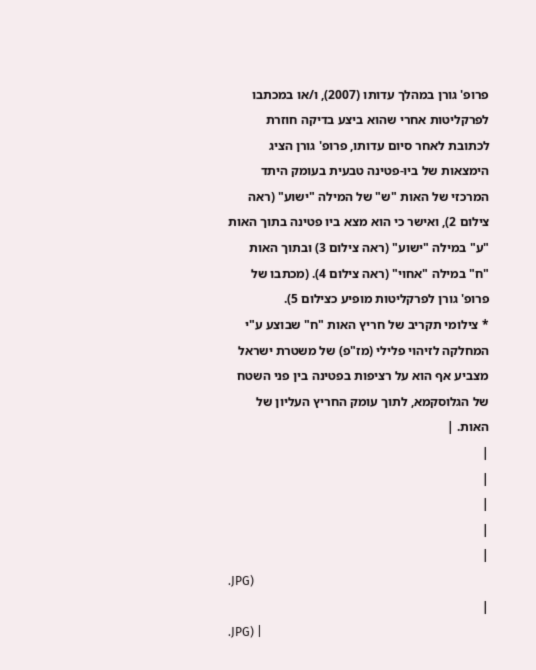פרופ' גורן במהלך עדותו (2007), ו/או במכתבו לפרקליטות אחרי שהוא ביצע בדיקה חוזרת לכתובת לאחר סיום עדותו, פרופ' גורן הציג הימצאות של ביו-פטינה טבעית בעומק היתד המרכזי של האות "ש" של המילה "ישוע" (ראה צילום 2), ואישר כי הוא מצא ביו פטינה בתוך האות "ע" במילה "ישוע" (ראה צילום 3) ובתוך האות "ח" במילה "אחוי" (ראה צילום 4). (מכתבו של פרופ' גורן לפרקליטות מופיע כצילום 5).
* צילומי תקריב של חריץ האות "ח" שבוצע ע"י המחלקה לזיהוי פלילי (מז"פ) של משטרת ישראל מצביע אף הוא על רציפות בפטינה בין פני השטח של הגלוסקמא, לתוך עומק החריץ העליון של האות. |
|
|
|
|
|
.JPG)
|
.JPG) |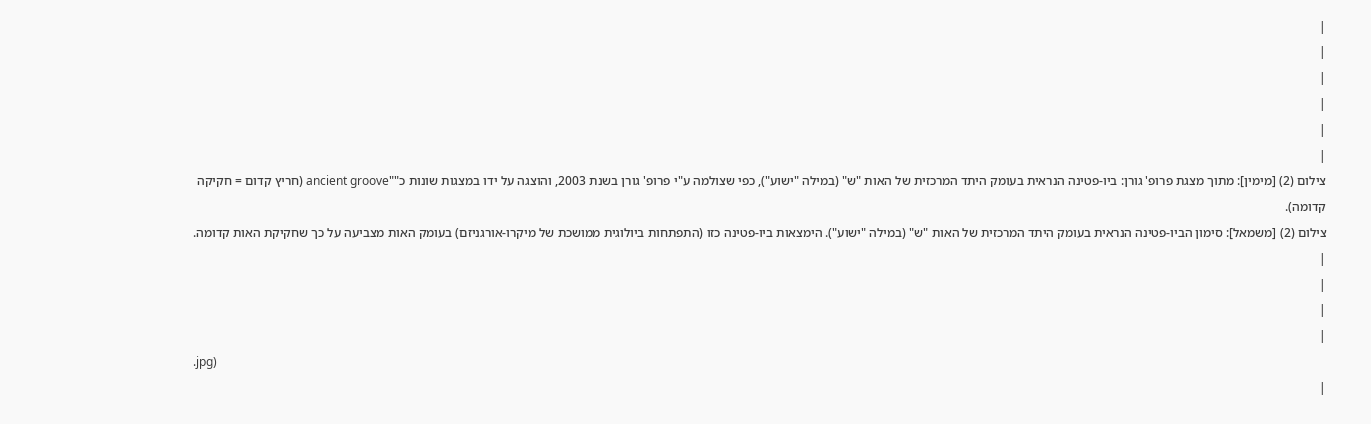|
|
|
|
|
|
צילום (2) [מימין]: מתוך מצגת פרופ' גורן: ביו-פטינה הנראית בעומק היתד המרכזית של האות "ש" (במילה "ישוע"), כפי שצולמה ע"י פרופ' גורן בשנת 2003, והוצגה על ידו במצגות שונות כ""ancient groove (חריץ קדום = חקיקה קדומה).
צילום (2) [משמאל]: סימון הביו-פטינה הנראית בעומק היתד המרכזית של האות "ש" (במילה "ישוע"). הימצאות ביו-פטינה כזו (התפתחות ביולוגית ממושכת של מיקרו-אורגניזם) בעומק האות מצביעה על כך שחקיקת האות קדומה. |
|
|
|
.jpg)
|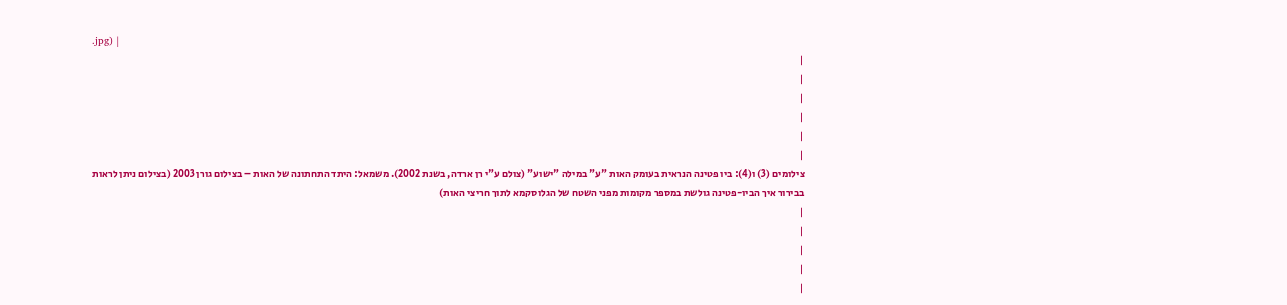.jpg) |
|
|
|
|
|
|
צילומים (3) ו(4): ביו פטינה הנראית בעומק האות "ע" במילה "ישוע" (צולם ע"י רן ארדה, בשנת 2002). משמאל: היתד התחתונה של האות – בצילום גורן 2003 (בצילום ניתן לראות בבירור איך הביו-פטינה גולשת במספר מקומות מפני השטח של הגלוסקמא לתוך חריצי האות)
|
|
|
|
|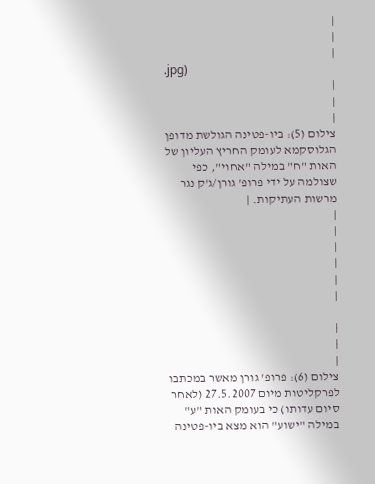|
|
|
.jpg)
|
|
|
צילום (5): ביו-פטינה הגולשת מדופן הגלוסקמא לעומק החריץ העליון של האות "ח" במילה "אחוי", כפי שצולמה על ידי פרופ' גורן/ג'ק נגר מרשות העתיקות. |
|
|
|
|
|
|

|
|
|
צילום (6): פרופ' גורן מאשר במכתבו לפרקליטות מיום 27.5.2007 (לאחר סיום עדותו) כי בעומק האות "ע" במילה "ישוע" הוא מצא ביו-פטינה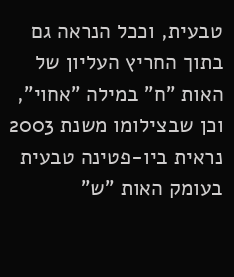טבעית, וככל הנראה גם בתוך החריץ העליון של האות "ח" במילה "אחוי", וכן שבצילומו משנת 2003 נראית ביו-פטינה טבעית בעומק האות "ש"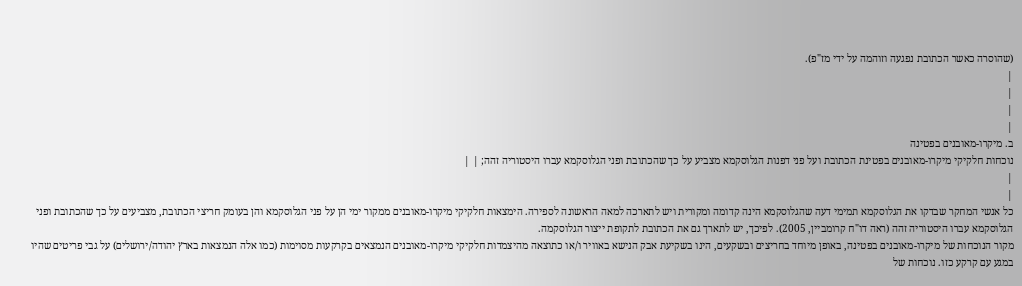(שהוסרה כאשר הכתובת נפגעה וזוהמה על ידי מז"פ).
|
|
|
|
ב. מיקרו-מאובנים בפטינה
נוכחות חלקיקי מיקרו-מאובנים בפטינת הכתובת ועל פני דפנות הגלוסקמא מצביע על כך שהכתובת ופני הגלוסקמא עברו היסטוריה זהה; | |
|
|
כל אנשי המחקר שבדקו את הגלוסקמא תמימי דעה שהגלוסקמא הינה קדומה ומקורית ויש לתארכה למאה הראשונה לספירה. הימצאות חלקיקי מיקרו-מאובנים ממקור ימי הן על פני הגלוסקמא והן בעומק חריצי הכתובת, מצביעים על כך שהכתובת ופני הגלוסקמא עברו היסטוריה זהה (ראה דו"ח קרומביין, 2005). לפיכך, יש לתארך גם את הכתובת לתקופת ייצור הגלוסקמה.
מקור הנוכחות של מיקרו-מאובנים בפטינה, באופן מיוחד בחריצים ובשקעים, הינו בשקיעת אבק הנישא באוויר ו/או כתוצאה מהיצמדות חלקיקי מיקרו-מאובנים הנמצאים בקרקעות מסוימות (כמו אלה הנמצאות בארץ יהודה/ירושלים) על גבי פריטים שהיו במגע עם קרקע כזו. נוכחות של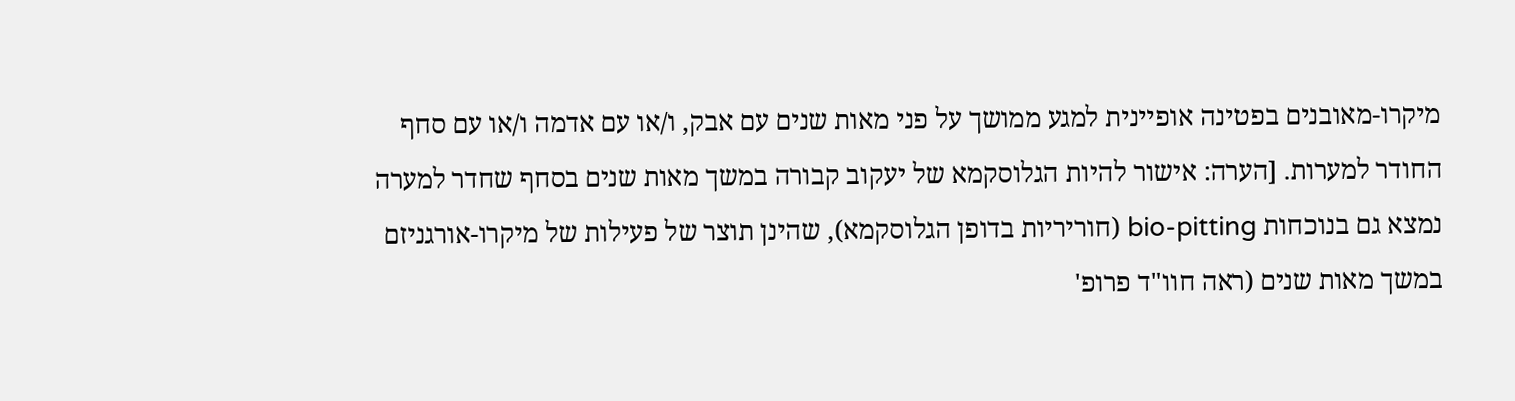מיקרו-מאובנים בפטינה אופיינית למגע ממושך על פני מאות שנים עם אבק, ו/או עם אדמה ו/או עם סחף החודר למערות. [הערה: אישור להיות הגלוסקמא של יעקוב קבורה במשך מאות שנים בסחף שחדר למערה נמצא גם בנוכחות bio-pitting (חוריריות בדופן הגלוסקמא), שהינן תוצר של פעילות של מיקרו-אורגניזם במשך מאות שנים (ראה חוו"ד פרופ'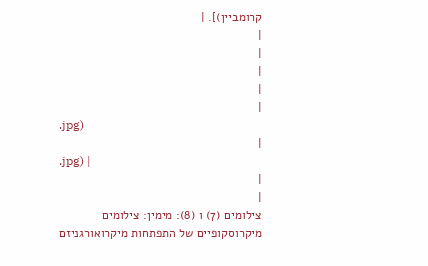קרומביין)]. |
|
|
|
|
|
.jpg)
|
.jpg) |
|
|
צילומים (7) ו (8): מימין: צילומים מיקרוסקופיים של התפתחות מיקרואורגניזם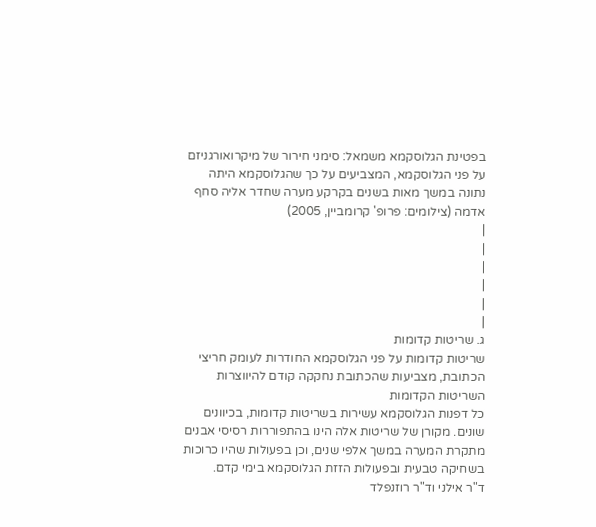בפטינת הגלוסקמא משמאל: סימני חירור של מיקרואורגניזם על פני הגלוסקמא, המצביעים על כך שהגלוסקמא היתה נתונה במשך מאות בשנים בקרקע מערה שחדר אליה סחף אדמה (צילומים: פרופ' קרומביין, 2005)
|
|
|
|
|
|
ג. שריטות קדומות
שריטות קדומות על פני הגלוסקמא החודרות לעומק חריצי הכתובת, מצביעות שהכתובת נחקקה קודם להיווצרות השריטות הקדומות
כל דפנות הגלוסקמא עשירות בשריטות קדומות, בכיוונים שונים. מקורן של שריטות אלה הינו בהתפוררות רסיסי אבנים מתקרת המערה במשך אלפי שנים, וכן בפעולות שהיו כרוכות בשחיקה טבעית ובפעולות הזזת הגלוסקמא בימי קדם.
ד"ר אילני וד"ר רוזנפלד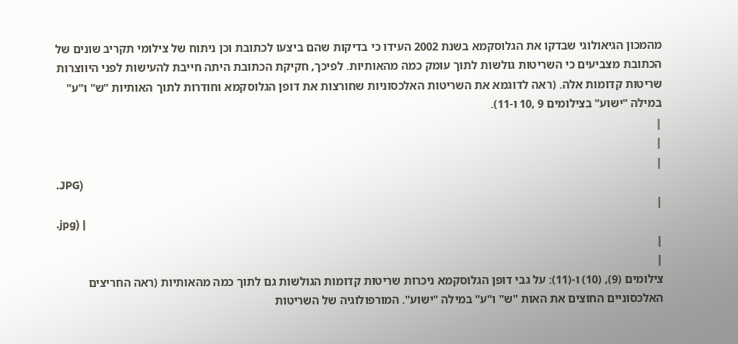מהמכון הגיאולוגי שבדקו את הגלוסקמא בשנת 2002 העידו כי בדיקות שהם ביצעו לכתובת וכן ניתוח של צילומי תקריב שונים של הכתובת מצביעים כי השריטות גולשות לתוך עומק כמה מהאותיות. לפיכך, חקיקת הכתובת היתה חייבת להעישות לפני היווצרות שריטות קדומות אלה. (ראה לדוגמא את השריטות האלכסוניות שחורצות את דופן הגלוסקמא וחודרות לתוך האותיות "ש" ו"ע" במילה "ישוע" בצילומים 9 ,10 ו-11).
|
|
|
.JPG)
|
.jpg) |
|
|
צילומים (9), (10) ו-(11): על גבי דופן הגלוסקמא ניכרות שריטות קדומות הגולשות גם לתוך כמה מהאותיות (ראה החריצים האלכסוניים החוצים את האות "ש" ו"ע" במילה "ישוע". המורפולוגיה של השריטות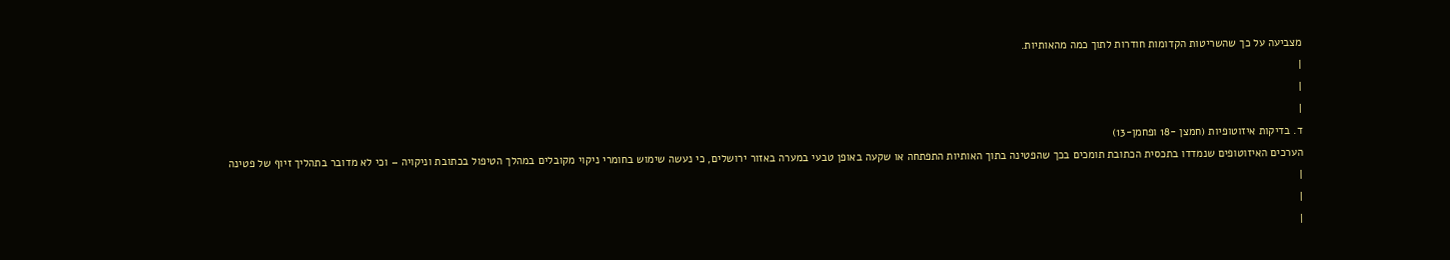מצביעה על כך שהשריטות הקדומות חודרות לתוך כמה מהאותיות.
|
|
|
ד. בדיקות איזוטופיות (חמצן -18 ופחמן-13)
הערכים האיזוטופים שנמדדו בתכסית הכתובת תומכים בכך שהפטינה בתוך האותיות התפתחה או שקעה באופן טבעי במערה באזור ירושלים, כי נעשה שימוש בחומרי ניקוי מקובלים במהלך הטיפול בכתובת וניקויה – וכי לא מדובר בתהליך זיוף של פטינה
|
|
|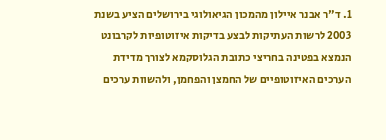1. ד"ר אבנר איילון מהמכון הגיאולוגי בירושלים הציע בשנת 2003 לרשות העתיקות לבצע בדיקות איזוטופיות לקרבונט הנמצא בפטינה בחריצי כתובת הגלוסקמא לצורך מדידת הערכים האיזוטופיים של החמצן והפחמן, ולהשוות ערכים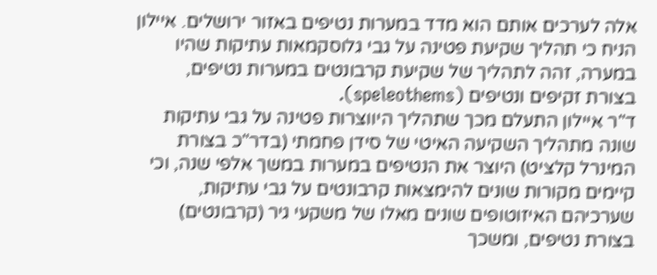אלה לערכים אותם הוא מדד במערות נטיפים באזור ירושלים. איילון הניח כי תהליך שקיעת פטינה על גבי גלוסקמאות עתיקות שהיו במערה, זהה לתהליך של שקיעת קרבונטים במערות נטיפים, בצורת זקיפים ונטיפים (speleothems).
ד"ר איילון התעלם מכך שתהליך היווצרות פטינה על גבי עתיקות שונה מתהליך השקיעה האיטי של סידן פחמתי (בדר"כ בצורת המינרל קלציט) היוצר את הנטיפים במערות במשך אלפי שנה, וכי קיימים מקורות שונים להימצאות קרבונטים על גבי עתיקות, שערכיהם האיזוטופים שונים מאלו של משקעי גיר (קרבונטים) בצורת נטיפים, ומשכך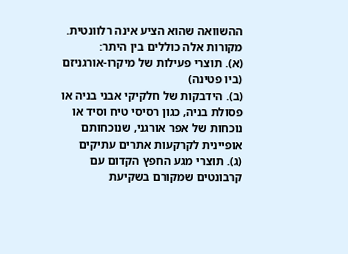ההשוואה שהוא הציע אינה רלוונטית. מקורות אלה כוללים בין היתר:
(א). תוצרי פעילות של מיקרו-אורגניזם (ביו פטינה)
(ב). הידבקות של חלקיקי אבני בניה או פסולת בניה, כגון רסיסי טיח וסיד או נוכחות של אפר אורגני, שנוכחותם אופיינית לקרקעות אתרים עתיקים
(ג). תוצרי מגע החפץ הקדום עם קרבונטים שמקורם בשקיעת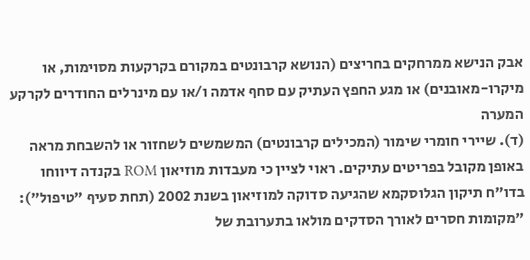אבק הנישא ממרחקים בחריצים (הנושא קרבונטים במקורם בקרקעות מסוימות, או מיקרו-מאובנים) או מגע החפץ העתיק עם סחף אדמה ו/או עם מינרלים החודרים לקרקע המערה
(ד). שיירי חומרי שימור (המכילים קרבונטים) המשמשים לשחזור או להשבחת מראה באופן מקובל בפריטים עתיקים. ראוי לציין כי מעבדות מוזיאון ROM בקנדה דיווחו בדו"ח תיקון הגלוסקמא שהגיעה סדוקה למוזיאון בשנת 2002 (תחת סעיף "טיפול"): "מקומות חסרים לאורך הסדקים מולאו בתערובת של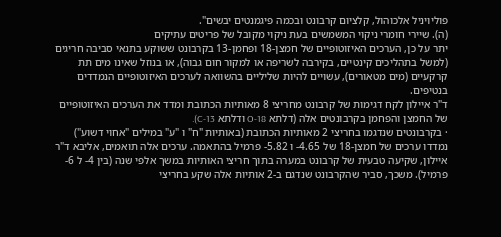פוליויניל אלכוהול, קלציום קרבונט ובכמה פיגמנטים יבשים".
(ה). שיירי חומרי ניקוי המשמשים בעת ניקוי מקובל של פריטים עתיקים
יתר על כן, הערכים האיזוטופיים של חמצן-18 ופחמן-13 בקרבונט ששוקע בתנאי סביבה חריגים (למשל בתהליכים קינטיים, בקירבה לשריפה או למקור חום גבוה), או בנוזל שאינו מים תת קרקעיים (מים מטאורים), עשויים להיות שליליים בהשוואה לערכים האיזוטופיים הנמדדים בנטיפים.
ד"ר איילון לקח דגימות של קרבונט מחריצי 8 מאותיות הכתובת ומדד את הערכים האיזוטופיים של החמצן והפחמן בקרבונטים אלה (דלתא O-18 ודלתא C-13).
· בקרבונטים שנדגמו בחריצי 2 מאותיות הכתובת (באותיות "ח" ו "ע" במילים "אחוי דשוע") נמדדו ערכים של חמצן-18 של 4.65- ו 5.82- פרמיל בהתאמה. ערכים אלה תואמים, אליבא ד"ר איילון, שקיעה טבעית של קרבונט במערה בתוך חריצי האותיות במשך אלפי שנה (בין 4- ל 6- פרמיל). משכך, סביר שהקרבונט שנדגם ב-2 אותיות אלה שקע בחריצי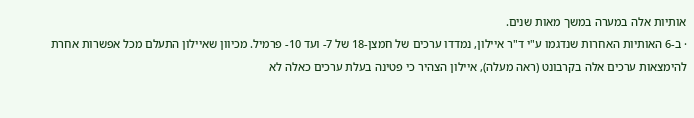אותיות אלה במערה במשך מאות שנים.
· ב-6 האותיות האחרות שנדגמו ע"י ד"ר איילון, נמדדו ערכים של חמצן-18 של 7- ועד 10- פרמיל. מכיוון שאיילון התעלם מכל אפשרות אחרת להימצאות ערכים אלה בקרבונט (ראה מעלה), איילון הצהיר כי פטינה בעלת ערכים כאלה לא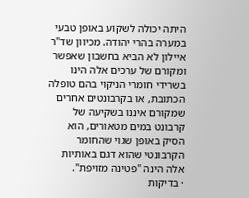היתה יכולה לשקוע באופן טבעי במערה בהרי יהודה. מכיוון שד"ר איילון לא הביא בחשבון שאפשר ומקורם של ערכים אלה הינו בשרידי חומרי הניקוי בהם טופלה הכתובת, או בקרבונטים אחרים שמקורם איננו בשקיעה של קרבונט במים מטאורים, הוא הסיק באופן שגוי שהחומר הקרבונטי שהוא דגם באותיות אלה הינה "פטינה מזויפת".
· בדיקות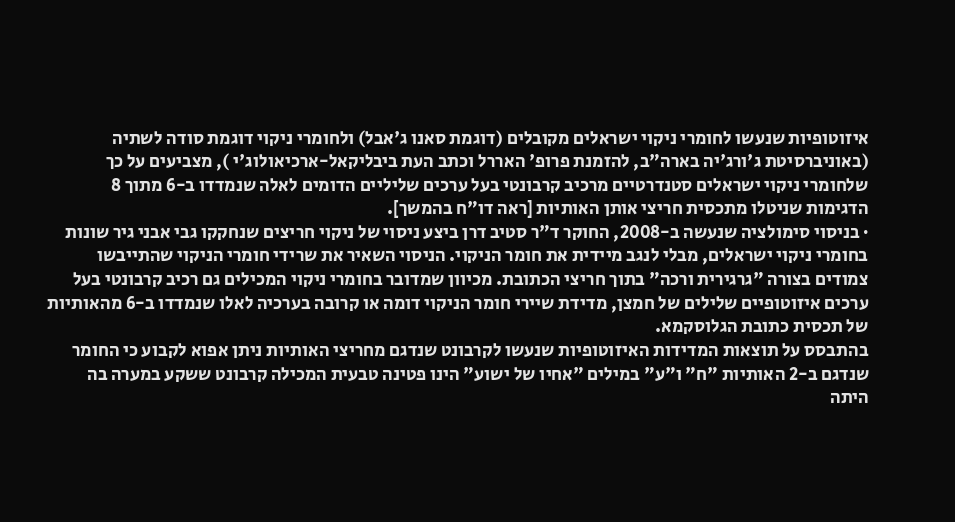איזוטופיות שנעשו לחומרי ניקוי ישראלים מקובלים (דוגמת סאנו ג'אבל) ולחומרי ניקוי דוגמת סודה לשתיה (באוניברסיטת ג'ורג'יה בארה"ב, להזמנת פרופ' האררל וכתב העת ביבליקאל-ארכיאולוג'י ), מצביעים על כך שלחומרי ניקוי ישראלים סטנדרטיים מרכיב קרבונטי בעל ערכים שליליים הדומים לאלה שנמדדו ב-6 מתוך 8 הדגימות שניטלו מתכסית חריצי אותן האותיות [ראה דו"ח בהמשך].
· בניסוי סימולציה שנעשה ב-2008, החוקר ד"ר סטיב דרן ביצע ניסוי של ניקוי חריצים שנחקקו גבי אבני גיר שונות בחומרי ניקוי ישראלים, מבלי לנגב מיידית את חומר הניקוי. הניסוי השאיר את שרידי חומרי הניקוי שהתייבשו צמודים בצורה "גרגירית ורכה" בתוך חריצי הכתובת. מכיוון שמדובר בחומרי ניקוי המכילים גם רכיב קרבונטי בעל ערכים איזוטופיים שלילים של חמצן, מדידת שיירי חומר הניקוי דומה או קרובה בערכיה לאלו שנמדדו ב-6 מהאותיות של תכסית כתובת הגלוסקמא.
בהתבסס על תוצאות המדידות האיזוטופיות שנעשו לקרבונט שנדגם מחריצי האותיות ניתן אפוא לקבוע כי החומר שנדגם ב-2 האותיות "ח" ו"ע" במילים "אחיו של ישוע" הינו פטינה טבעית המכילה קרבונט ששקע במערה בה היתה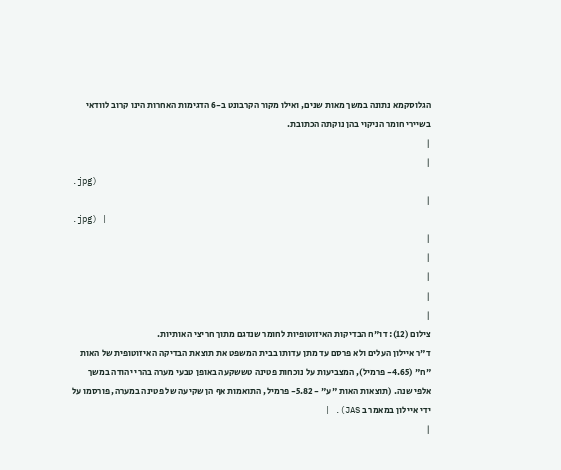הגלוסקמא נתונה במשך מאות שנים, ואילו מקור הקרבונט ב-6 הדגימות האחרות הינו קרוב לוודאי בשיירי חומר הניקוי בהן נוקתה הכתובת.
|
|
.jpg)
|
.jpg) |
|
|
|
|
|
צילום (12): דו"ח הבדיקות האיזוטופיות לחומר שנדגם מתוך חריצי האותיות.
ד"ר איילון העלים ולא פרסם עד מתן עדותו בבית המשפט את תוצאת הבדיקה האיזוטופית של האות "ח" (4.65- פרמיל), המצביעות על נוכחות פטינה טששקעה באופן טבעי מערה בהרי יהודה במשך אלפי שנה. (תוצאות האות "ע" - 5.82- פרמיל, התואמות אף הן שקיעה של פטינה במערה, פורסמו על ידי איילון במאמר ב JAS). |
|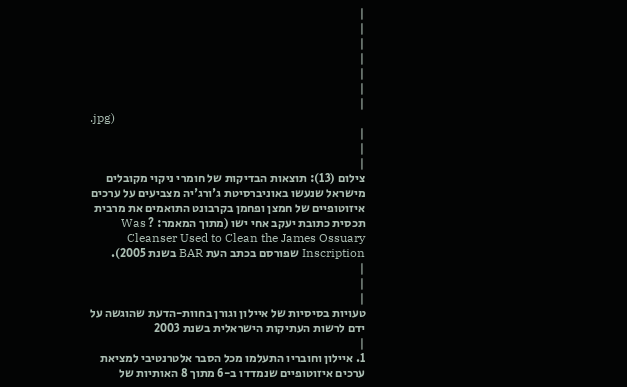|
|
|
|
|
|
|
.jpg)
|
|
|
צילום (13): תוצאות הבדיקות של חומרי ניקוי מקובלים מישראל שנעשו באוניברסיטת ג'ורג'יה מצביעים על ערכים איזוטופיים של חמצן ופחמן בקרבונט התואמים את מרבית תכסית כתובת יעקב אחי ישו (מתוך המאמר: ? Was Cleanser Used to Clean the James Ossuary Inscription שפורסם בכתב העת BAR בשנת 2005).
|
|
|
טעויות בסיסיות של איילון וגורן בחוות-הדעת שהוגשה על ידם לרשות העתיקות הישראלית בשנת 2003
|
1. איילון וחובריו התעלמו מכל הסבר אלטרנטיבי למציאת ערכים איזוטופיים שנמדדו ב-6 מתוך 8 האותיות של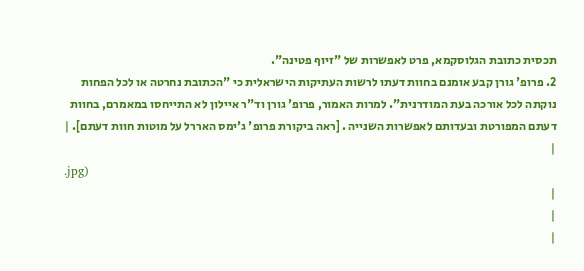תכסית כתובת הגלוסקמא, פרט לאפשרות של "זיוף פטינה".
2. פרופ' גורן קבע אומנם בחוות דעתו לרשות העתיקות הישראלית כי "הכתובת נחרטה או לכל הפחות נוקתה לכל אורכה בעת המודרנית". למרות האמור, פרופ' גורן וד"ר איילון לא התייחסו במאמרם, בחוות דעתם המפורטת ובעדותם לאפשרות השנייה . [ראה ביקורת פרופ' ג'ימס האררל על מוטות חוות דעתם]. |
|
.jpg)
|
|
|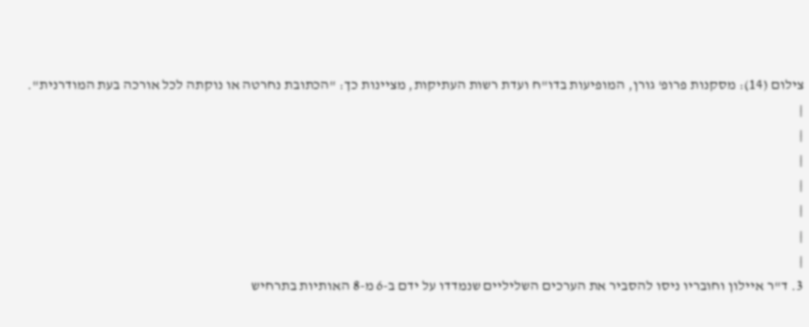צילום (14): מסקנות פרופ' גורן, המופיעות בדו"ח ועדת רשות העתיקות, מציינות כך: "הכתובת נחרטה או נוקתה לכל אורכה בעת המודרנית".
|
|
|
|
|
|
|
3. ד"ר איילון וחובריו ניסו להסביר את הערכים השליליים שנמדדו על ידם ב-6 מ-8 האותיות בתרחיש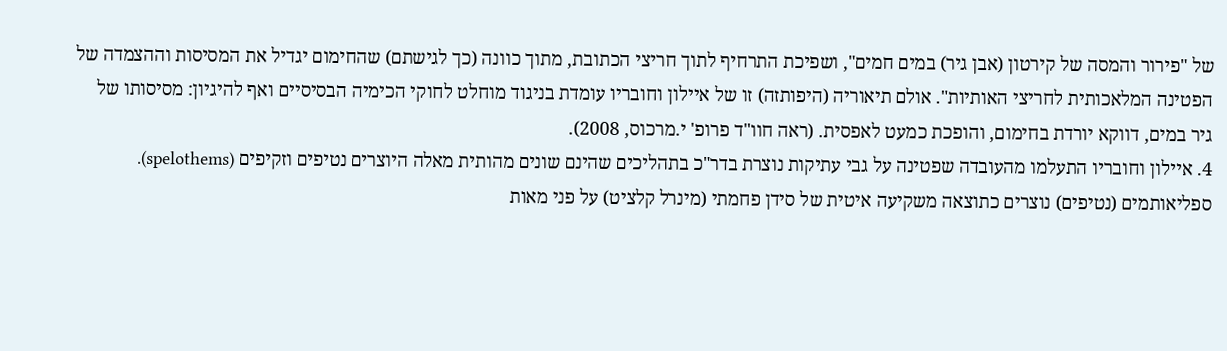של "פירור והמסה של קירטון (אבן גיר) במים חמים", ושפיכת התרחיף לתוך חריצי הכתובת, מתוך כוונה (כך לגישתם) שהחימום יגדיל את המסיסות וההצמדה של הפטינה המלאכותית לחריצי האותיות". אולם תיאוריה (היפותזה) זו של איילון וחובריו עומדת בניגוד מוחלט לחוקי הכימיה הבסיסיים ואף להיגיון: מסיסותו של גיר במים, דווקא יורדת בחימום, והופכת כמעט לאפסית. (ראה חוו"ד פרופ' י.מרכוס, 2008).
4. איילון וחובריו התעלמו מהעובדה שפטינה על גבי עתיקות נוצרת בדר"כ בתהליכים שהינם שונים מהותית מאלה היוצרים נטיפים וזקיפים (spelothems).
ספליאותמים (נטיפים) נוצרים כתוצאה משקיעה איטית של סידן פחמתי (מינרל קלציט) על פני מאות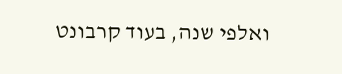ואלפי שנה, בעוד קרבונט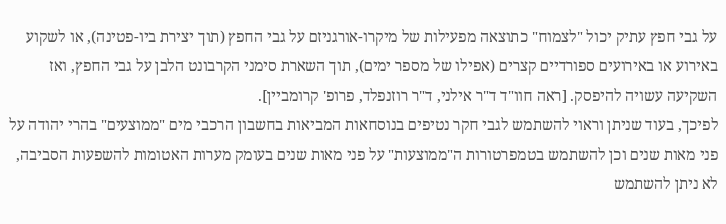על גבי חפץ עתיק יכול "לצמוח" כתוצאה מפעילות של מיקרו-אורגניזם על גבי החפץ (תוך יצירת ביו-פטינה), או לשקוע באירוע או באירועים ספורדיים קצרים (אפילו של מספר ימים), תוך השארת סימני הקרבונט הלבן על גבי החפץ, ואז השקיעה עשויה להיפסק. [ראה חוו"ד ד"ר אילני, ד"ר רוזנפלד, פרופ' קרומביין].
לפיכך, בעוד שניתן וראוי להשתמש לגבי חקר נטיפים בנוסחאות המביאות בחשבון הרכבי מים "ממוצעים" בהרי יהודה על פני מאות שנים וכן להשתמש בטמפרטורות ה"ממוצעות" על פני מאות שנים בעומק מערות האטומות להשפעות הסביבה, לא ניתן להשתמש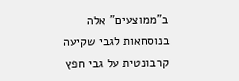ב"ממוצעים" אלה בנוסחאות לגבי שקיעה קרבונטית על גבי חפץ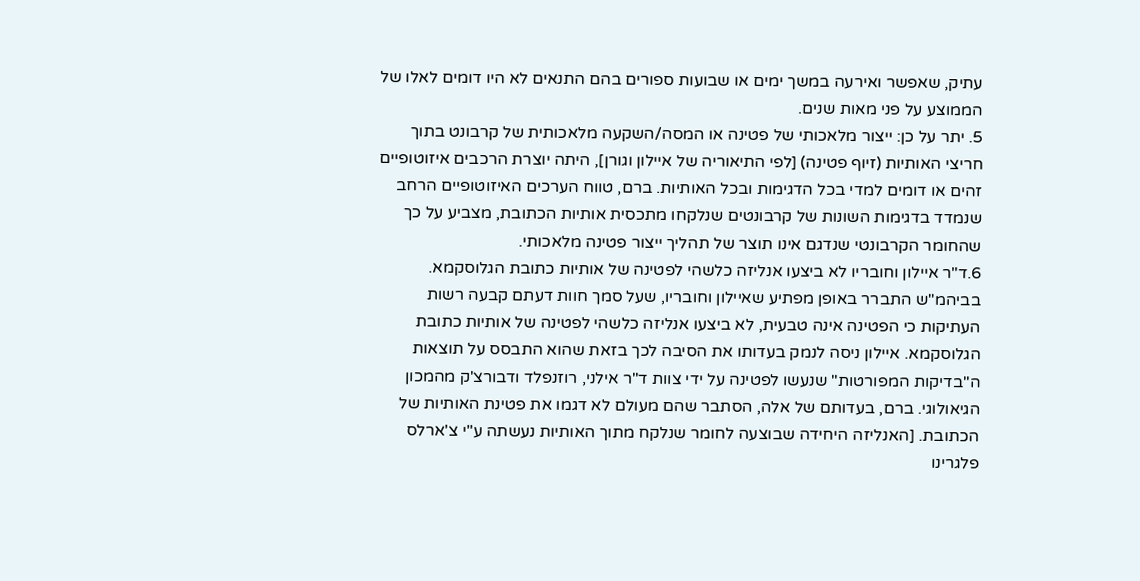עתיק, שאפשר ואירעה במשך ימים או שבועות ספורים בהם התנאים לא היו דומים לאלו של הממוצע על פני מאות שנים.
5. יתר על כן: ייצור מלאכותי של פטינה או המסה/השקעה מלאכותית של קרבונט בתוך חריצי האותיות (זיוף פטינה) [לפי התיאוריה של איילון וגורן], היתה יוצרת הרכבים איזוטופיים זהים או דומים למדי בכל הדגימות ובכל האותיות. ברם, טווח הערכים האיזוטופיים הרחב שנמדד בדגימות השונות של קרבונטים שנלקחו מתכסית אותיות הכתובת, מצביע על כך שהחומר הקרבונטי שנדגם אינו תוצר של תהליך ייצור פטינה מלאכותי.
6.ד"ר איילון וחובריו לא ביצעו אנליזה כלשהי לפטינה של אותיות כתובת הגלוסקמא. בביהמ"ש התברר באופן מפתיע שאיילון וחובריו, שעל סמך חוות דעתם קבעה רשות העתיקות כי הפטינה אינה טבעית, לא ביצעו אנליזה כלשהי לפטינה של אותיות כתובת הגלוסקמא. איילון ניסה לנמק בעדותו את הסיבה לכך בזאת שהוא התבסס על תוצאות ה"בדיקות המפורטות" שנעשו לפטינה על ידי צוות ד"ר אילני, רוזנפלד ודבורצ'ק מהמכון הגיאולוגי. ברם, בעדותם של אלה, הסתבר שהם מעולם לא דגמו את פטינת האותיות של הכתובת. [האנליזה היחידה שבוצעה לחומר שנלקח מתוך האותיות נעשתה ע"י צ'ארלס פלגרינו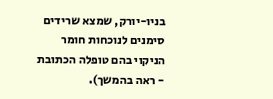בניו-יורק, שמצא שרידים סימנים לנוכחות חומר הניקוי בהם טופלה הכתובת - ראה בהמשך).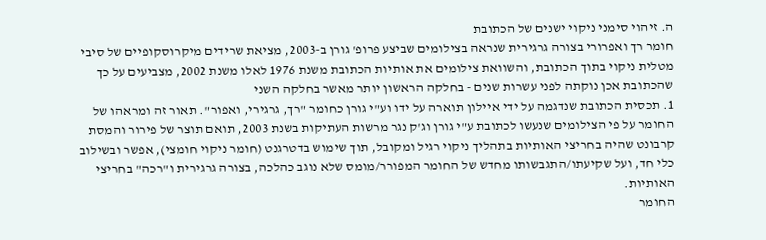ה. זיהוי סימני ניקוי ישנים של הכתובת
חומר רך ואפרורי בצורה גרגירית שנראה בצילומים שביצע פרופ' גורן ב-2003, מציאת שרידים מיקרוסקופיים של סיבי מטלית ניקוי בתוך הכתובת, והשוואת צילומים את אותיות הכתובת משנת 1976 לאלו משנת 2002, מצביעים על כך שהכתובת אכן נוקתה לפני עשרות שנים - בחלקה הראשון יותר מאשר בחלקה השני
1. תכסית הכתובת שנדגמה על ידי איילון תוארה על ידו וע"י גורן כחומר "רך, גרגירי, ואפור". תאור זה ומראהו של החומר על פי הצילומים שנעשו לכתובת ע"י גורן וג'ק נגר מרשות העתיקות בשנת 2003, תואם תוצר של פירור והמסת קרבונט שהיה בחריצי האותיות בתהליך ניקוי רגיל ומקובל, תוך שימוש בדטרגנט (חומר ניקוי חומצי), אפשר ובשילוב כלי חד, ועל שקיעתו/התגבשותו מחדש של החומר המפורר/מומס שלא נוגב כהלכה, בצורה גרגירית ו"רכה" בחריצי האותיות.
החומר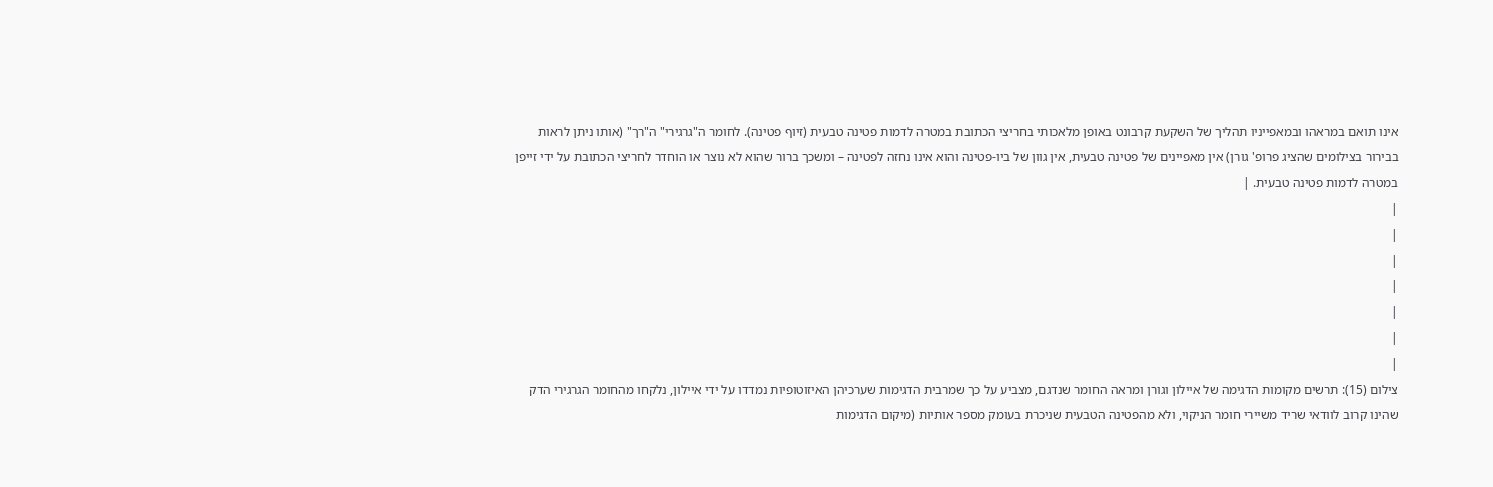אינו תואם במראהו ובמאפייניו תהליך של השקעת קרבונט באופן מלאכותי בחריצי הכתובת במטרה לדמות פטינה טבעית (זיוף פטינה). לחומר ה"גרגירי" ה"רך" (אותו ניתן לראות בבירור בצילומים שהציג פרופ' גורן) אין מאפיינים של פטינה טבעית, אין גוון של ביו-פטינה והוא אינו נחזה לפטינה – ומשכך ברור שהוא לא נוצר או הוחדר לחריצי הכתובת על ידי זייפן במטרה לדמות פטינה טבעית. |
|
|
|
|
|
|
|
צילום (15): תרשים מקומות הדגימה של איילון וגורן ומראה החומר שנדגם, מצביע על כך שמרבית הדגימות שערכיהן האיזוטופיות נמדדו על ידי איילון, נלקחו מהחומר הגרגירי הדק שהינו קרוב לוודאי שריד משיירי חומר הניקוי, ולא מהפטינה הטבעית שניכרת בעומק מספר אותיות (מיקום הדגימות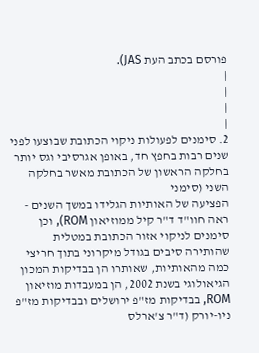פורסם בכתב העת JAS).
|
|
|
|
2. סימנים לפעולות ניקוי הכתובת שבוצעו לפני שנים רבות בחפץ חד, באופן אגרסיבי וגס יותר בחלקה הראשון של הכתובת מאשר בחלקה השני (סימני
הפציעה של האותיות הגלידו במשך השנים - ראה חוו"ד ד"ר קיל ממוזיאון ROM), וכן סימנים לניקוי אזור הכתובת במטלית שהותירה סיבים בגודל מיקרוני בתוך חריצי כמה מהאותיות, שאותרו הן בבדיקות המכון הגיאולוגי בשנת 2002, הן במעבדות מוזיאון ROM, בבדיקות מז"פ ירושלים ובבדיקות מז"פ ניו-יורק (ד"ר צ'ארלס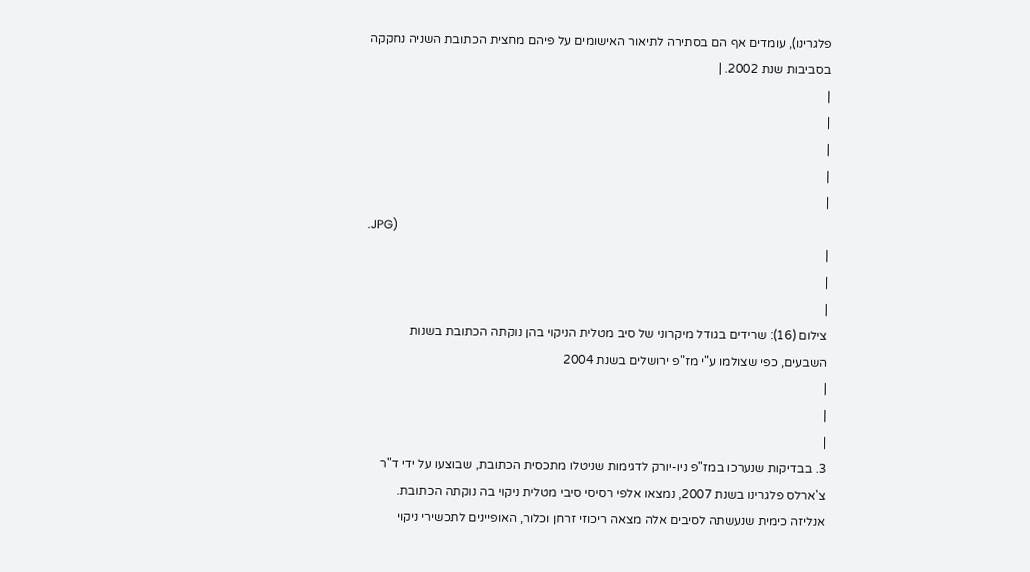פלגרינו), עומדים אף הם בסתירה לתיאור האישומים על פיהם מחצית הכתובת השניה נחקקה בסביבות שנת 2002. |
|
|
|
|
|
.JPG)
|
|
|
צילום (16): שרידים בגודל מיקרוני של סיב מטלית הניקוי בהן נוקתה הכתובת בשנות השבעים, כפי שצולמו ע"י מז"פ ירושלים בשנת 2004
|
|
|
3. בבדיקות שנערכו במז"פ ניו-יורק לדגימות שניטלו מתכסית הכתובת, שבוצעו על ידי ד"ר צ'ארלס פלגרינו בשנת 2007, נמצאו אלפי רסיסי סיבי מטלית ניקוי בה נוקתה הכתובת. אנליזה כימית שנעשתה לסיבים אלה מצאה ריכוזי זרחן וכלור, האופיינים לתכשירי ניקוי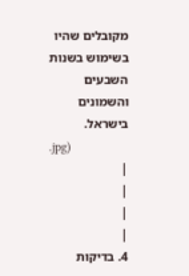מקובלים שהיו בשימוש בשנות השבעים והשמונים בישראל.
.jpg)
|
|
|
|
4. בדיקות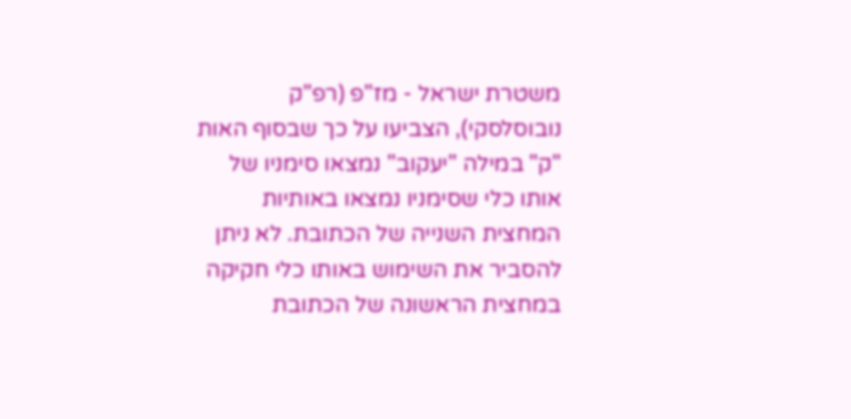משטרת ישראל - מז"פ (רפ"ק נובוסלסקי), הצביעו על כך שבסוף האות "ק" במילה "יעקוב" נמצאו סימניו של אותו כלי שסימניו נמצאו באותיות המחצית השנייה של הכתובת. לא ניתן להסביר את השימוש באותו כלי חקיקה במחצית הראשונה של הכתובת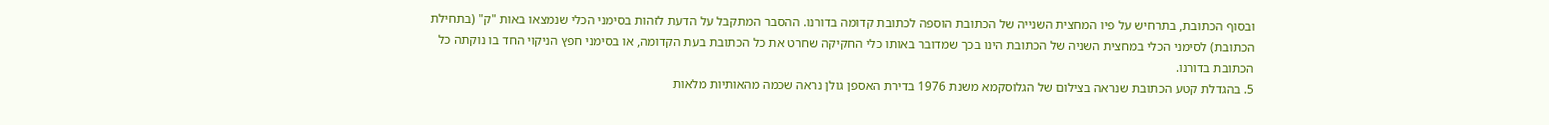ובסוף הכתובת, בתרחיש על פיו המחצית השנייה של הכתובת הוספה לכתובת קדומה בדורנו. ההסבר המתקבל על הדעת לזהות בסימני הכלי שנמצאו באות "ק" (בתחילת הכתובת) לסימני הכלי במחצית השניה של הכתובת הינו בכך שמדובר באותו כלי החקיקה שחרט את כל הכתובת בעת הקדומה, או בסימני חפץ הניקוי החד בו נוקתה כל הכתובת בדורנו.
5. בהגדלת קטע הכתובת שנראה בצילום של הגלוסקמא משנת 1976 בדירת האספן גולן נראה שכמה מהאותיות מלאות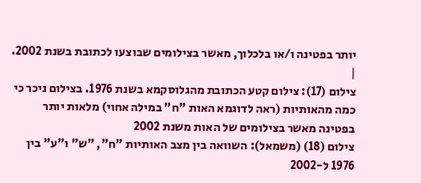יותר בפטינה ו/או בלכלוך, מאשר בצילומים שבוצעו לכתובת בשנת 2002.
|
צילום (17): צילום קטע הכתובת מהגלוסקמא בשנת 1976. בצילום ניכר כי כמה מהאותיות (ראה לדוגמא האות "ח" במילה אחוי) מלאות יותר בפטינה מאשר בצילומים של האות משנת 2002
צילום (18) (משמאל): השוואה בין מצב האותיות "ח", "ש" ו"ע" בין 1976 ל-2002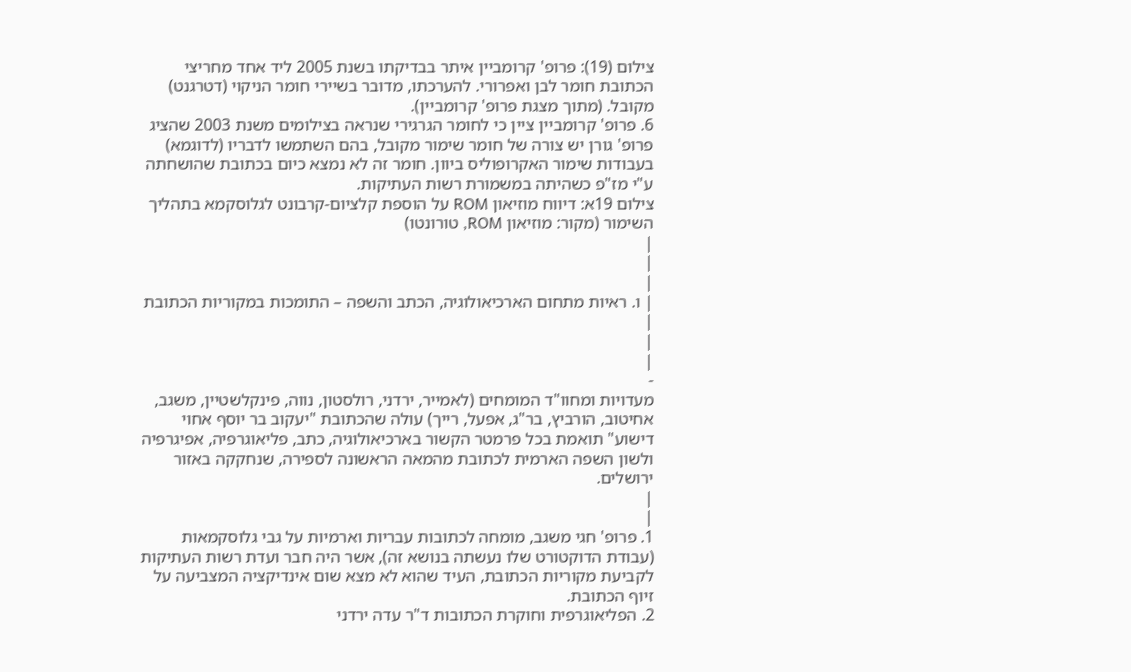צילום (19): פרופ' קרומביין איתר בבדיקתו בשנת 2005 ליד אחד מחריצי הכתובת חומר לבן ואפרורי. להערכתו, מדובר בשיירי חומר הניקוי (דטרגנט) מקובל. (מתוך מצגת פרופ' קרומביין).
6. פרופ' קרומביין ציין כי לחומר הגרגירי שנראה בצילומים משנת 2003 שהציג פרופ' גורן יש צורה של חומר שימור מקובל, בהם השתמשו לדבריו (לדוגמא) בעבודות שימור האקרופוליס ביוון. חומר זה לא נמצא כיום בכתובת שהושחתה ע"י מז"פ כשהיתה במשמורת רשות העתיקות.
צילום 19א: דיווח מוזיאון ROM על הוספת קלציום-קרבונט לגלוסקמא בתהליך השימור (מקור: מוזיאון ROM, טורונטו)
|
|
|
| ו. ראיות מתחום הארכיאולוגיה, הכתב והשפה – התומכות במקוריות הכתובת |
|
|
-
מעדויות ומחוו"ד המומחים (לאמייר, ירדני, רולסטון, נווה, פינקלשטיין, משגב, אחיטוב, הורביץ, בר"ג, אפעל, רייך) עולה שהכתובת "יעקוב בר יוסף אחוי דישוע" תואמת בכל פרמטר הקשור בארכיאולוגיה, כתב, פליאוגרפיה, אפיגרפיה ולשון השפה הארמית לכתובת מהמאה הראשונה לספירה, שנחקקה באזור ירושלים.
|
|
1. פרופ' חגי משגב, מומחה לכתובות עבריות וארמיות על גבי גלוסקמאות (עבודת הדוקטורט שלו נעשתה בנושא זה), אשר היה חבר ועדת רשות העתיקות לקביעת מקוריות הכתובת, העיד שהוא לא מצא שום אינדיקציה המצביעה על זיוף הכתובת.
2. הפליאוגרפית וחוקרת הכתובות ד"ר עדה ירדני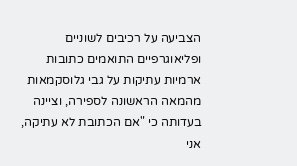הצביעה על רכיבים לשוניים ופליאוגרפיים התואמים כתובות ארמיות עתיקות על גבי גלוסקמאות מהמאה הראשונה לספירה, וציינה בעדותה כי "אם הכתובת לא עתיקה, אני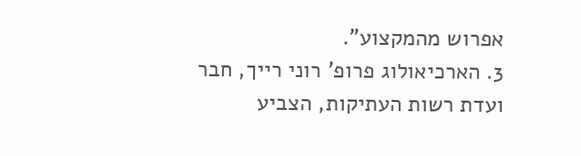אפרוש מהמקצוע".
3. הארכיאולוג פרופ' רוני רייך, חבר ועדת רשות העתיקות, הצביע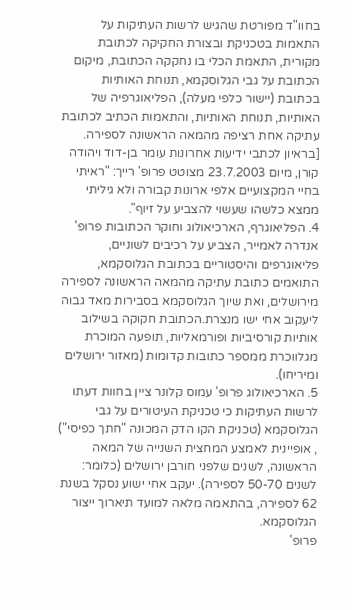בחוו"ד מפורטת שהגיש לרשות העתיקות על התאמות בטכניקת ובצורת החקיקה לכתובת מקורית, התאמת הכלי בו נחקקה הכתובת, מיקום הכתובת על גבי הגלוסקמא, תנוחת האותיות בכתובת (יישור כלפי מעלה), הפליאוגרפיה של האותיות, תנוחת האותיות, והתאמות הכתיב לכתובת עתיקה אחת רציפה מהמאה הראשונה לספירה. [בראיון לכתבי ידיעות אחרונות עומר בן-דוד ויהודה קורן, מיום 23.7.2003 מצוטט פרופ' רייך: "ראיתי בחיי המקצועיים אלפי ארונות קבורה ולא גיליתי ממצא כלשהו שעשוי להצביע על זיוף".
4. הפליאוגרף, הארכיאולוג וחוקר הכתובות פרופ' אנדרה לאמייר, הצביע על רכיבים לשוניים, פליאוגרפים והיסטוריים בכתובת הגלוסקמא, התואמים כתובת עתיקה מהמאה הראשונה לספירה מירושלים, ואת שיוך הגלוסקמא בסבירות מאד גבוה ליעקוב אחי ישו מנצרת.הכתובת חקוקה בשילוב אותיות קורסיביות ופורמאליות, תופעה המוכרת מגלווכרת ממספר כתובות קדומות (מאזור ירושלים ומיריחו).
5. הארכיאולוג פרופ' עמוס קלונר ציין בחוות דעתו לרשות העתיקות כי טכניקת העיטורים על גבי הגלוסקמא (טכניקת הקו הדק המכונה "חתך כפיסי") , אופיינית לאמצע המחצית השנייה של המאה הראשונה, לשנים שלפני חורבן ירושלים (כלומר: לשנים 50-70 לספירה). יעקב אחי ישוע נסקל בשנת 62 לספירה, בהתאמה מלאה למועד תיארוך ייצור הגלוסקמא.
פרופ'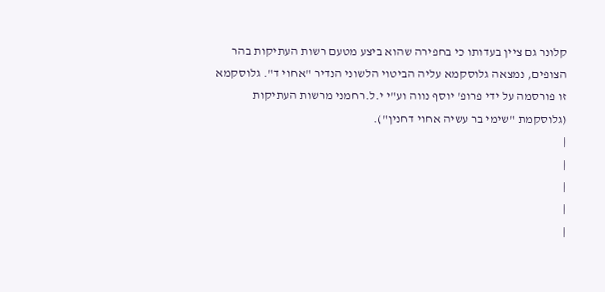קלונר גם ציין בעדותו כי בחפירה שהוא ביצע מטעם רשות העתיקות בהר הצופים, נמצאה גלוסקמא עליה הביטוי הלשוני הנדיר "אחוי ד". גלוסקמא זו פורסמה על ידי פרופ' יוסף נווה וע"י י.ל.רחמני מרשות העתיקות (גלוסקמת "שימי בר עשיה אחוי דחנין").
|
|
|
|
|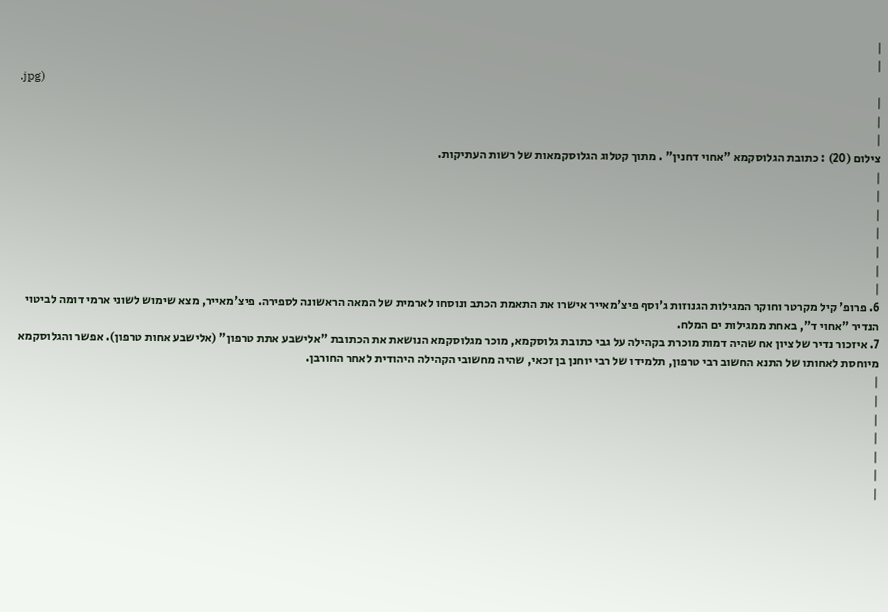|
|
.jpg)
|
|
|
צילום (20) : כתובת הגלוסקמא "אחוי דחנין" . מתוך קטלוג הגלוסקמאות של רשות העתיקות.
|
|
|
|
|
|
|
6. פרופ' קיל מקרטר וחוקר המגילות הגנוזות ג'וסף פיצ'מאייר אישרו את התאמת הכתב ונוסחו לארמית של המאה הראשונה לספירה. פיצ'מאייר, מצא שימוש לשוני ארמי דומה לביטוי הנדיר "אחוי ד", באחת ממגילות ים המלח.
7. איזכור נדיר של ציון אח שהיה דמות מוכרת בקהילה על גבי כתובת גלוסקמא, מוכר מגלוסקמא הנושאת את הכתובת "אלישבע אתת טרפון" (אלישבע אחות טרפון). אפשר והגלוסקמא מיוחסת לאחותו של התנא החשוב רבי טרפון, תלמידו של רבי יוחנן בן זכאי, שהיה מחשובי הקהילה היהודית לאחר החורבן.
|
|
|
|
|
|
|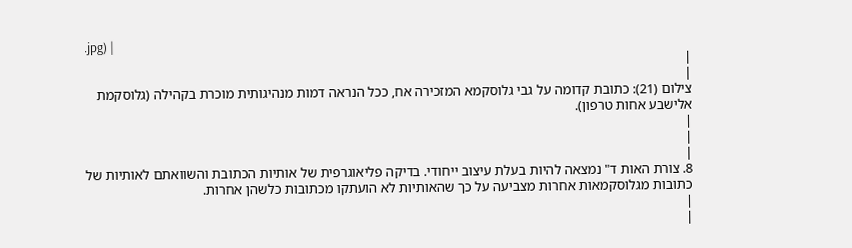.jpg) |
|
|
צילום (21): כתובת קדומה על גבי גלוסקמא המזכירה אח, ככל הנראה דמות מנהיגותית מוכרת בקהילה (גלוסקמת אלישבע אחות טרפון).
|
|
|
8. צורת האות ד" נמצאה להיות בעלת עיצוב ייחודי. בדיקה פליאוגרפית של אותיות הכתובת והשוואתם לאותיות של כתובות מגלוסקמאות אחרות מצביעה על כך שהאותיות לא הועתקו מכתובות כלשהן אחרות.
|
|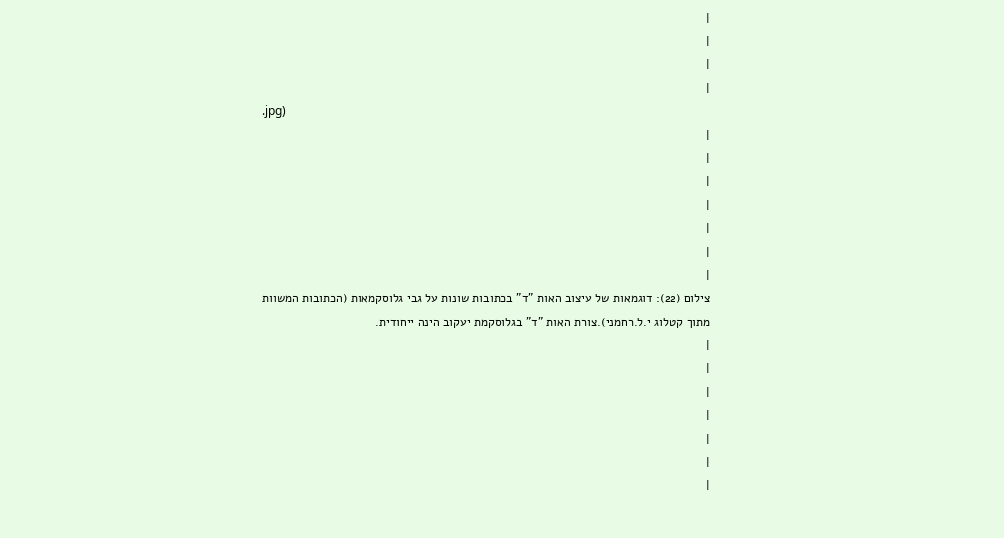|
|
|
|
.jpg)
|
|
|
|
|
|
|
צילום (22): דוגמאות של עיצוב האות "ד" בכתובות שונות על גבי גלוסקמאות (הכתובות המשוות מתוך קטלוג י.ל.רחמני).צורת האות "ד" בגלוסקמת יעקוב הינה ייחודית.
|
|
|
|
|
|
|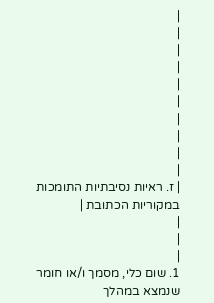|
|
|
|
|
|
|
|
|
|
| ז. ראיות נסיבתיות התומכות במקוריות הכתובת |
|
|
|
1. שום כלי, מסמך ו/או חומר שנמצא במהלך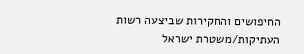החיפושים והחקירות שביצעה רשות העתיקות/משטרת ישראל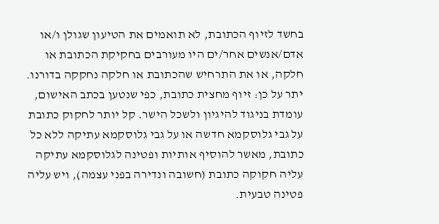בחשד לזיוף הכתובת, לא תואמים את הטיעון שגולן ו/או אדם/אנשים אחר/ים היו מעורבים בחקיקת הכתובת או חלקה, או את התרחיש שהכתובת או חלקה נחקקה בדורנו. יתר על כן: זיוף מחצית כתובת, כפי שנטען בכתב האישום, עומדת בניגוד להיגיון ולשכל הישר. קל יותר לחקוק כתובת על גבי גלוסקמא חדשה או על גבי גלוסקמא עתיקה ללא כל כתובת, מאשר להוסיף אותיות ופטינה לגלוסקמא עתיקה עליה חקוקה כתובת (חשובה ונדירה בפני עצמה), ויש עליה פטינה טבעית.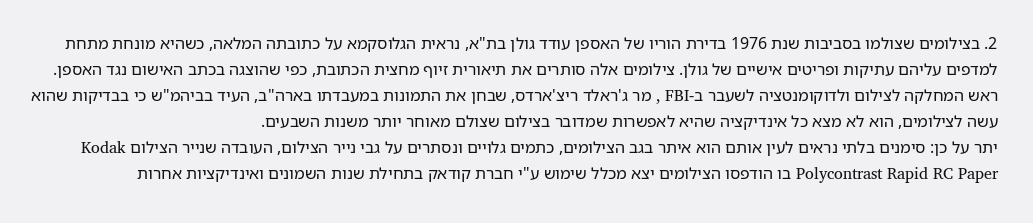2. בצילומים שצולמו בסביבות שנת 1976 בדירת הוריו של האספן עודד גולן בת"א, נראית הגלוסקמא על כתובתה המלאה, כשהיא מונחת מתחת למדפים עליהם עתיקות ופריטים אישיים של גולן. צילומים אלה סותרים את תיאורית זיוף מחצית הכתובת, כפי שהוצגה בכתב האישום נגד האספן.
ראש המחלקה לצילום ולדוקומנטציה לשעבר ב-FBI , מר ג'ראלד ריצ'ארדס, שבחן את התמונות במעבדתו בארה"ב, העיד בביהמ"ש כי בבדיקות שהוא עשה לצילומים, הוא לא מצא כל אינדיקציה שהיא לאפשרות שמדובר בצילום שצולם מאוחר יותר משנות השבעים.
יתר על כן: סימנים בלתי נראים לעין אותם הוא איתר בגב הצילומים, כתמים גלויים ונסתרים על גבי נייר הצילום, העובדה שנייר הצילום Kodak Polycontrast Rapid RC Paper בו הודפסו הצילומים יצא מכלל שימוש ע"י חברת קודאק בתחילת שנות השמונים ואינדיקציות אחרות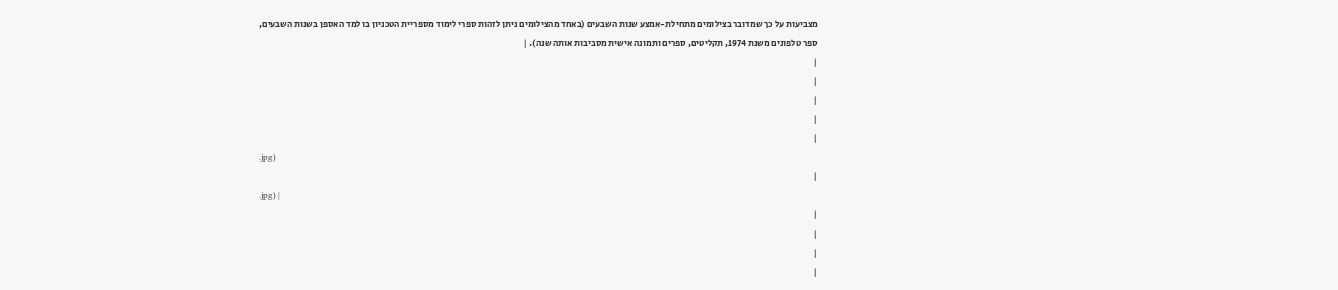מצביעות על כך שמדובר בצילומים מתחילת-אמצע שנות השבעים (באחד מהצילומים ניתן לזהות ספרי לימוד מספריית הטכניון בו למד האספן בשנות השבעים, ספר טלפונים משנת 1974, תקליטים, ספרים ותמונה אישית מסביבות אותה שנה). |
|
|
|
|
|
.jpg)
|
.jpg) |
|
|
|
|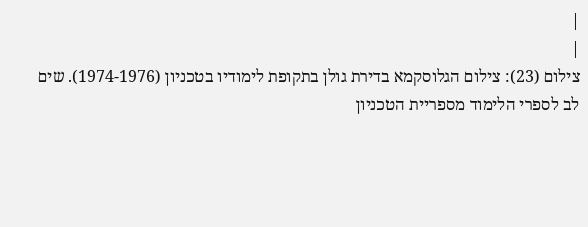|
|
צילום (23): צילום הגלוסקמא בדירת גולן בתקופת לימודיו בטכניון (1974-1976). שים לב לספרי הלימוד מספריית הטכניון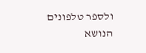ולספר טלפונים הנושא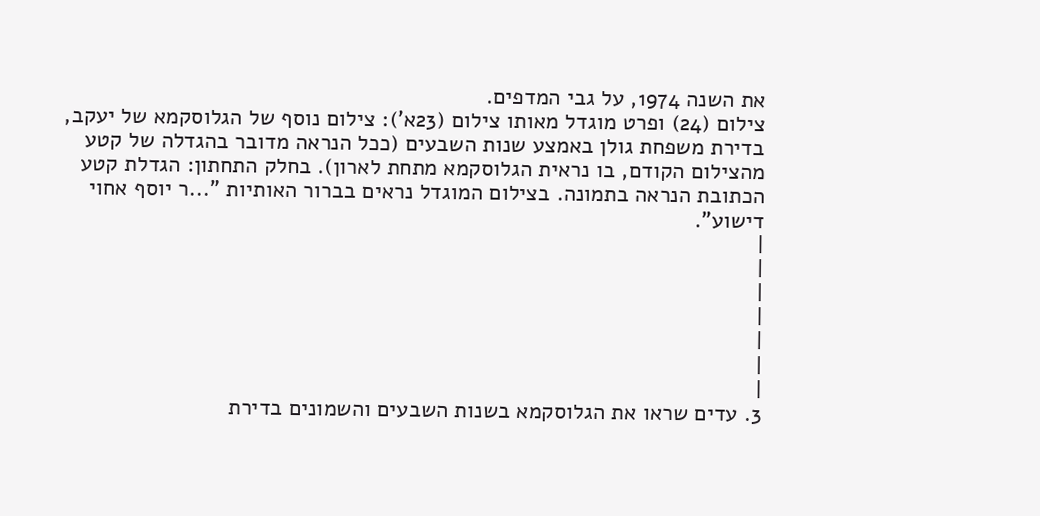את השנה 1974, על גבי המדפים.
צילום (24) ופרט מוגדל מאותו צילום (23א'): צילום נוסף של הגלוסקמא של יעקב, בדירת משפחת גולן באמצע שנות השבעים (ככל הנראה מדובר בהגדלה של קטע מהצילום הקודם, בו נראית הגלוסקמא מתחת לארון). בחלק התחתון: הגדלת קטע הכתובת הנראה בתמונה. בצילום המוגדל נראים בברור האותיות "...ר יוסף אחוי דישוע".
|
|
|
|
|
|
|
3. עדים שראו את הגלוסקמא בשנות השבעים והשמונים בדירת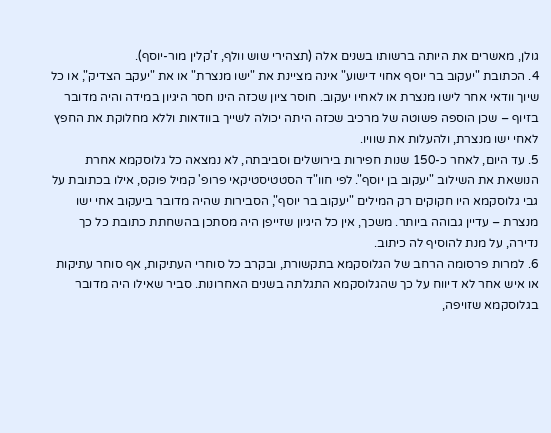גולן, מאשרים את היותה ברשותו בשנים אלה (תצהירי שוש וולף, ז'קלין מור-יוסף).
4. הכתובת "יעקוב בר יוסף אחוי דישוע" אינה מציינת את "ישו מנצרת" או את "יעקב הצדיק", או כל שיוך וודאי אחר לישו מנצרת או לאחיו יעקוב. חוסר ציון שכזה הינו חסר היגיון במידה והיה מדובר בזיוף – שכן הוספה פשוטה של מרכיב שכזה היתה יכולה לשייך בוודאות וללא מחלוקת את החפץ לאחי ישו מנצרת, ולהעלות את שוויו.
5. עד היום, לאחר כ-150 שנות חפירות בירושלים וסביבתה, לא נמצאה כל גלוסקמא אחרת הנושאת את השילוב "יעקוב בן יוסף". לפי חוו"ד הסטטיסטיקאי פרופ' קמיל פוקס, אילו בכתובת על גבי גלוסקמא היו חקוקים רק המילים "יעקוב בר יוסף", הסבירות שהיה מדובר ביעקוב אחי ישו מנצרת – עדיין גבוהה ביותר. משכך, אין כל היגיון שזייפן היה מסתכן בהשחתת כתובת כל כך נדירה, על מנת להוסיף לה כיתוב.
6. למרות פרסומה הרחב של הגלוסקמא בתקשורת, ובקרב כל סוחרי העתיקות, אף סוחר עתיקות או איש אחר לא דיווח על כך שהגלוסקמא התגלתה בשנים האחרונות. סביר שאילו היה מדובר בגלוסקמא שזויפה,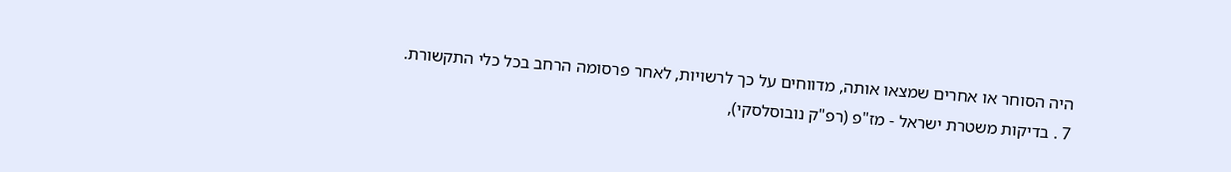היה הסוחר או אחרים שמצאו אותה, מדווחים על כך לרשויות, לאחר פרסומה הרחב בכל כלי התקשורת.
7 . בדיקות משטרת ישראל - מז"פ (רפ"ק נובוסלסקי),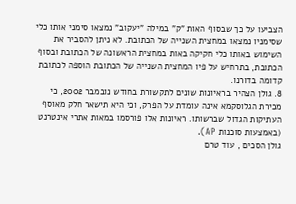הצביעו על כך שבסוף האות "ק" במילה "יעקוב" נמצאו סימני אותו כלי שסימניו נמצאו במחצית השנייה של הכתובת. לא ניתן להסביר את השימוש באותו כלי חקיקה באות במחצית הראשונה של הכתובת ובסוף הכתובת, בתרחיש על פיו המחצית השנייה של הכתובת הוספה לכתובת קדומה בדורנו.
8. גולן הצהיר בראיונות שונים לתקשורת בחודש נובמבר 2002, כי מכירת הגלוסקמא אינה עומדת על הפרק, וכי היא תישאר חלק מאוסף העתיקות הגדול שברשותו. ראיונות אלו פורסמו במאות אתרי אינטרנט (באמצעות סוכנות AP).
גולן הסכים , עוד טרם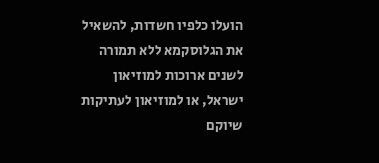הועלו כלפיו חשדות, להשאיל את הגלוסקמא ללא תמורה לשנים ארוכות למוזיאון ישראל, או למוזיאון לעתיקות שיוקם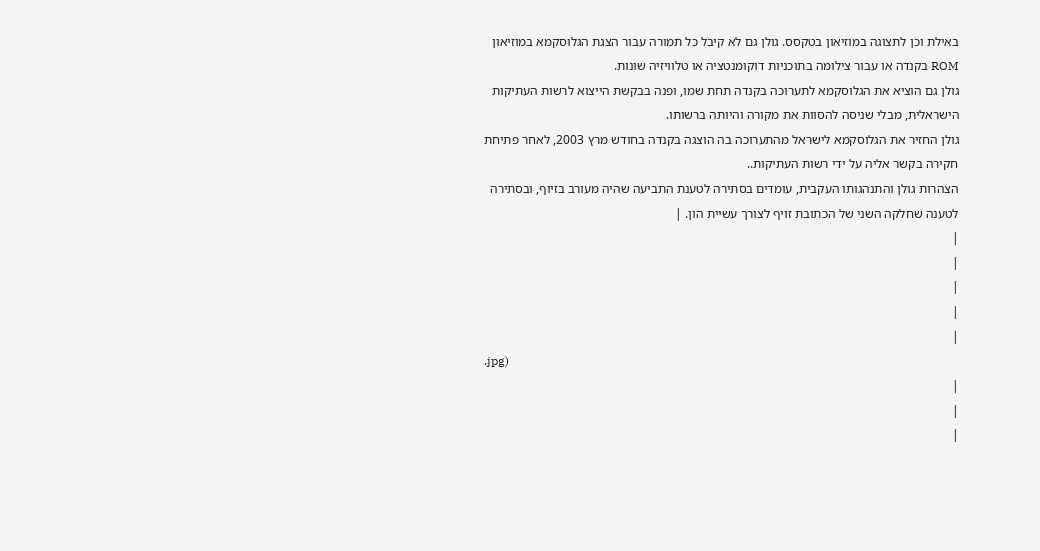באילת וכן לתצוגה במוזיאון בטקסס. גולן גם לא קיבל כל תמורה עבור הצגת הגלוסקמא במוזיאון ROM בקנדה או עבור צילומה בתוכניות דוקומנטציה או טלוויזיה שונות.
גולן גם הוציא את הגלוסקמא לתערוכה בקנדה תחת שמו, ופנה בבקשת הייצוא לרשות העתיקות הישראלית, מבלי שניסה להסוות את מקורה והיותה ברשותו.
גולן החזיר את הגלוסקמא לישראל מהתערוכה בה הוצגה בקנדה בחודש מרץ 2003, לאחר פתיחת חקירה בקשר אליה על ידי רשות העתיקות..
הצהרות גולן והתנהגותו העקבית, עומדים בסתירה לטענת התביעה שהיה מעורב בזיוף, ובסתירה לטענה שחלקה השני של הכתובת זויף לצורך עשיית הון. |
|
|
|
|
|
.jpg)
|
|
|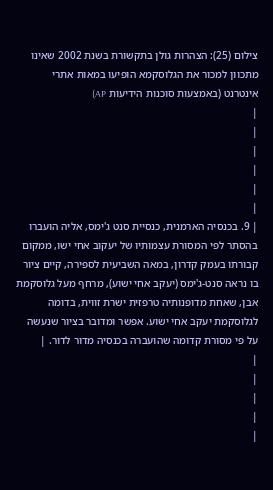צילום (25): הצהרות גולן בתקשורת בשנת 2002 שאינו מתכוון למכור את הגלוסקמא הופיעו במאות אתרי אינטרנט (באמצעות סוכנות הידיעות AP)
|
|
|
|
|
|
| 9. בכנסיה הארמנית, כנסיית סנט ג'ימס, אליה הועברו בהסתר לפי המסורת עצמותיו של יעקוב אחי ישו, ממקום קבורתו בעמק קדרון, במאה השביעית לספירה, קיים ציור בו נראה סנט-ג'ימס (יעקב אחי ישוע), מרחף מעל גלוסקמת אבן, שאחת מדופנותיה טרפזית ישרת זווית, בדומה לגלוסקמת יעקב אחי ישוע. אפשר ומדובר בציור שנעשה על פי מסורת קדומה שהועברה בכנסיה מדור לדור. |
|
|
|
|
|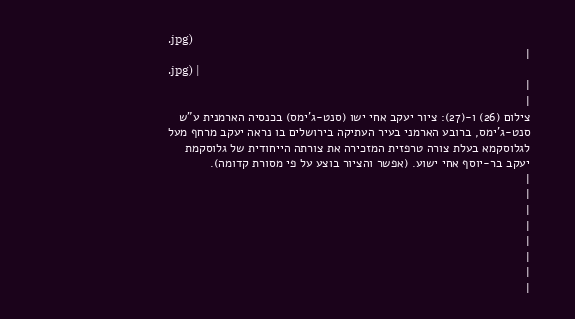.jpg)
|
.jpg) |
|
|
צילום (26) ו-(27): ציור יעקב אחי ישו (סנט-ג'ימס) בכנסיה הארמנית ע"ש סנט-ג'ימס, ברובע הארמני בעיר העתיקה בירושלים בו נראה יעקב מרחף מעל לגלוסקמא בעלת צורה טרפזית המזכירה את צורתה הייחודית של גלוסקמת יעקב בר-יוסף אחי ישוע. (אפשר והציור בוצע על פי מסורת קדומה).
|
|
|
|
|
|
|
|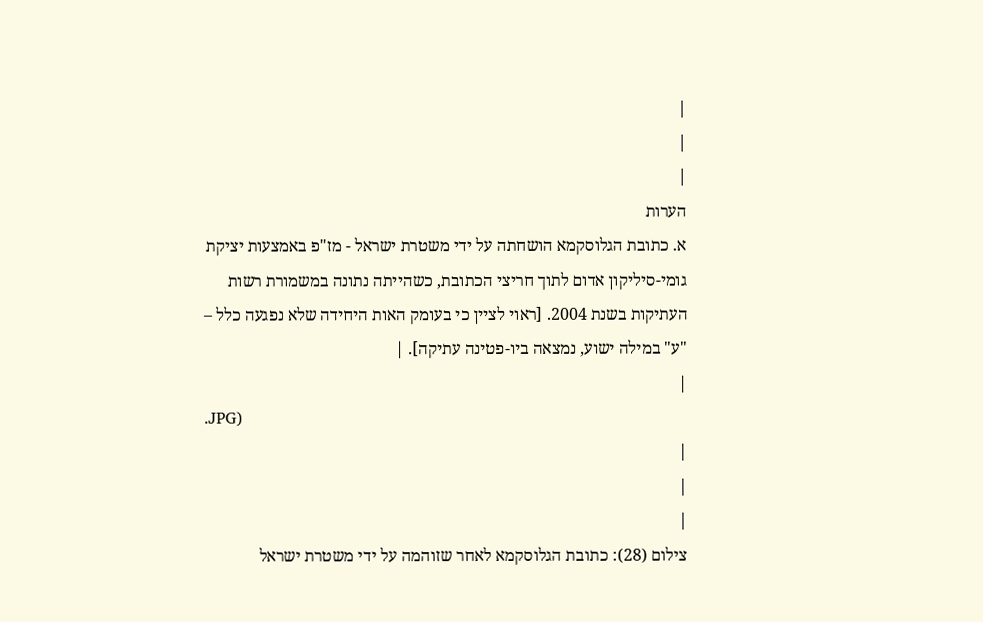|
|
|
הערות
א. כתובת הגלוסקמא הושחתה על ידי משטרת ישראל - מז"פ באמצעות יציקת גומי-סיליקון אדום לתוך חריצי הכתובת, כשהייתה נתונה במשמורת רשות העתיקות בשנת 2004. [ראוי לציין כי בעומק האות היחידה שלא נפגעה כלל – "ע" במילה ישוע, נמצאה ביו-פטינה עתיקה]. |
|
.JPG)
|
|
|
צילום (28): כתובת הגלוסקמא לאחר שזוהמה על ידי משטרת ישראל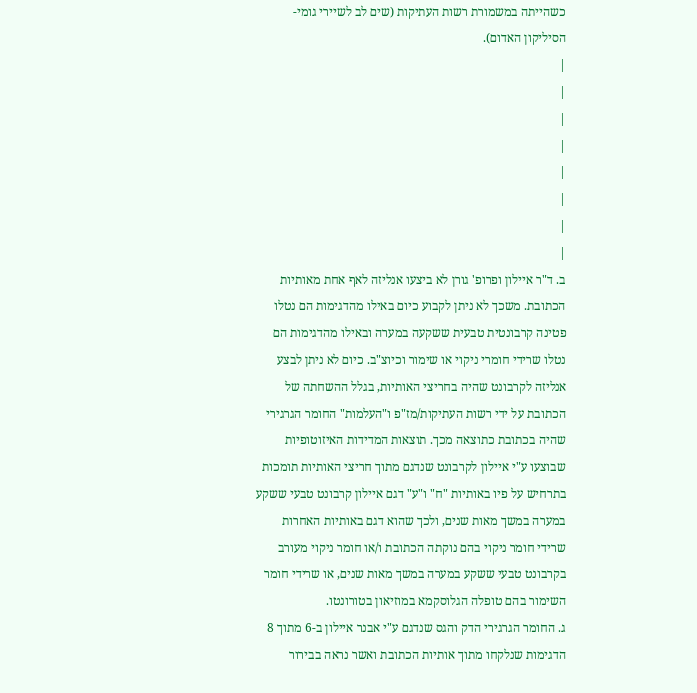כשהייתה במשמורת רשות העתיקות (שים לב לשיירי גומי-הסיליקון האדום).
|
|
|
|
|
|
|
|
ב. ד"ר איילון ופרופ' גורן לא ביצעו אנליזה לאף אחת מאותיות הכתובת. משכך לא ניתן לקבוע כיום באילו מהדגימות הם נטלו פטינה קרבונטית טבעית ששקעה במערה ובאילו מהדגימות הם נטלו שרידי חומרי ניקוי או שימור וכיוצ"ב. כיום לא ניתן לבצע אנליזה לקרבונט שהיה בחריצי האותיות, בגלל ההשחתה של הכתובת על ידי רשות העתיקות/מז"פ ו"העלמות" החומר הגרגירי שהיה בכתובת כתוצאה מכך. תוצאות המדידות האיזוטופיות שבוצעו ע"י איילון לקרבונט שנדגם מתוך חריצי האותיות תומכות בתרחיש על פיו באותיות "ח" ו"ע" דגם איילון קרבונט טבעי ששקע במערה במשך מאות שנים, ולכך שהוא דגם באותיות האחרות שרידי חומר ניקוי בהם נוקתה הכתובת ו/או חומר ניקוי מעורב בקרבונט טבעי ששקע במערה במשך מאות שנים, או שרידי חומר השימור בהם טופלה הגלוסקמא במוזיאון בטורונטו.
ג. החומר הגרגירי הדק והגס שנדגם ע"י אבנר איילון ב-6 מתוך 8 הדגימות שנלקחו מתוך אותיות הכתובת ואשר נראה בבירור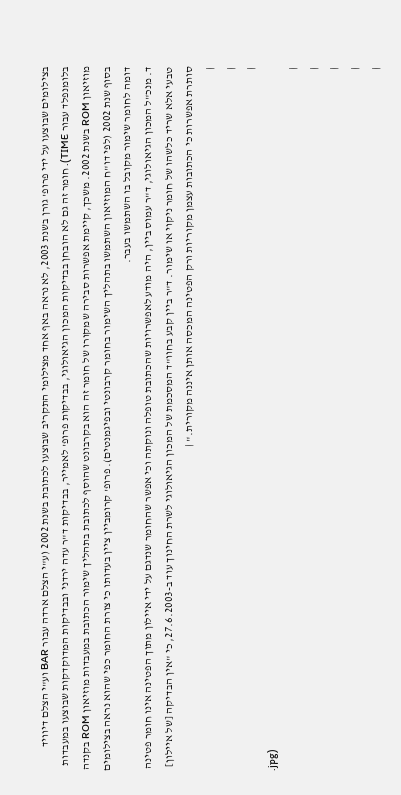בצילומים שבוצעו על ידי פרופ' גורן בשנת 2003, לא נראה באף אחד מצילומי התקריב שבוצעו לכתובת בשנת 2002 (ע"י הצלם ארדה עבור BAR וע"י הצלם דיוויד בלומנפלד עבור TIME). חומר זה גם לא הובחן בבדיקות המכון הגיאולוגי, בבדיקות פרופ' לאמייר, בבדיקות ד"ר עדה ירדני ובבדיקות המדוקדקות שבוצעו במעבדות מוזיאון ROM בשנת 2002. משכך, קיימת אפשרות סבירה שמקורו של חומר זה הוא בקרבונט שהוסף לכתובת בתהליך שימור הכתובת במעבדות מוזיאון ROM בקנדה בסוף שנת 2002 (לפי דו"ח המוזיאון השתמשו בתהליך השימור בחומר קרבונטי ובפיגמנטים). פרופ' קרומביין ציין בעדותו כי צורת החומר כפי שהוא נראה בצילומים דומה לחומר שימור מקובל בו השתמשו בעבר.
ד. מנכ"ל המכון הגיאולוגי, ד"ר עמוס ביין, היה מודע לאפשרויות שהכתובת טופלה ונוקתה וכי אפשר שהחומר שנדגם על ידי איילון מתוך הפטינה אינו חומר פטינה טבעי אלא שריד כלשהו של חומר ניקוי או שימור. ד"ר ביין קבע בחוו"ד המסכמת של המכון הגיאולוגי לשרת החינוך עוד ב-27.6.2003, כי "אין הבדיקה [של איילון] סותרת אפשרות כי הכתובות עצמן מקוריות ורק הפטינה המכסה אותן איננה מקורית." |
|
|
|
.jpg)
|
|
|
|
|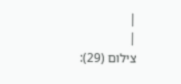|
|
צילום (29):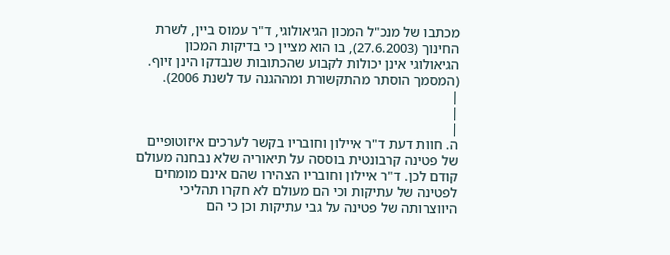מכתבו של מנכ"ל המכון הגיאולוגי, ד"ר עמוס ביין, לשרת החינוך (27.6.2003), בו הוא מציין כי בדיקות המכון הגיאולוגי אינן יכולות לקבוע שהכתובות שנבדקו הינן זיוף. (המסמך הוסתר מהתקשורת ומההגנה עד לשנת 2006).
|
|
|
ה. חוות דעת ד"ר איילון וחובריו בקשר לערכים איזוטופיים של פטינה קרבונטית בוססה על תיאוריה שלא נבחנה מעולם קודם לכן. ד"ר איילון וחובריו הצהירו שהם אינם מומחים לפטינה של עתיקות וכי הם מעולם לא חקרו תהליכי היווצרותה של פטינה על גבי עתיקות וכן כי הם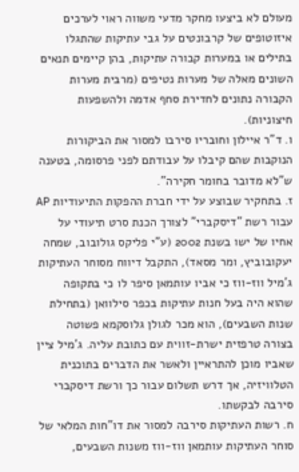מעולם לא ביצעו מחקר מדעי משווה ראוי לערכים איזוטופים של קרבונטים על גבי עתיקות שהתגלו בתילים או במערות קבורה עתיקות, בהן קיימים תנאים השונים מאלה של מערות נטיפים (מרבית מערות הקבורה נתונים לחדירת סחף אדמה ולהשפעות חיצוניות).
ו. ד"ר איילון וחובריו סירבו למסור את הביקורות הנוקבות שהם קיבלו על עבודתם לפני פרסומה, בטענה ש"לא מדובר בחומר חקירה".
ז. בתחקיר שבוצע על ידי חברת ההפקות התיעודיות AP עבור רשת "דיסקברי" לצורך הכנת סרט תיעודי על אחיו של ישו בשנת 2002 (ע"י פליקס גולובוב, שמחה יעקובוביץ, ומר מסאד), התקבל דיווח מסוחר העתיקות ג'מיל ווז-ווז כי אביו עותמאן סיפר לו כי בתקופה שהוא היה בעל חנות עתיקות בכפר סילוואן (בתחילת שנות השבעים), הוא מכר לגולן גלוסקמא פשוטה בצורה טרפזית ישרת-זווית עם כתובת עליה. ג'מיל ציין שאביו מוכן להתראיין ולאשר את הדברים בתוכנית הטלוויזיה, אך דרש תשלום עבור כך ורשת דיסקברי סירבה לבקשתו.
ח. רשות העתיקות סירבה למסור את דו"חות המלאי של סוחר העתיקות עותמאן ווז-ווז משנות השבעים,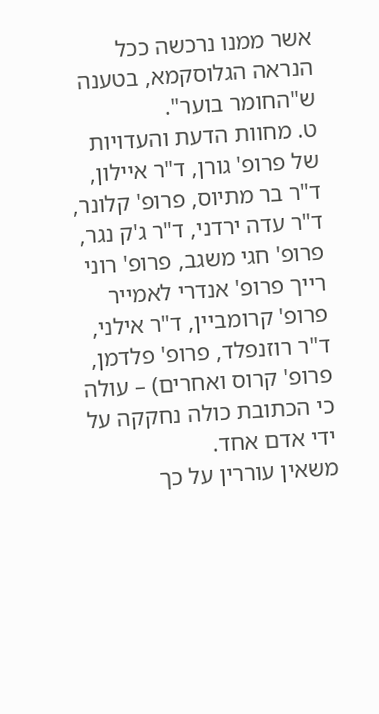אשר ממנו נרכשה ככל הנראה הגלוסקמא, בטענה ש"החומר בוער".
ט. מחוות הדעת והעדויות של פרופ' גורן, ד"ר איילון, ד"ר בר מתיוס, פרופ' קלונר, ד"ר עדה ירדני, ד"ר ג'ק נגר, פרופ' חגי משגב, פרופ' רוני רייך פרופ' אנדרי לאמייר פרופ' קרומביין, ד"ר אילני, ד"ר רוזנפלד, פרופ' פלדמן, פרופ' קרוס ואחרים) – עולה כי הכתובת כולה נחקקה על ידי אדם אחד.
משאין עוררין על כך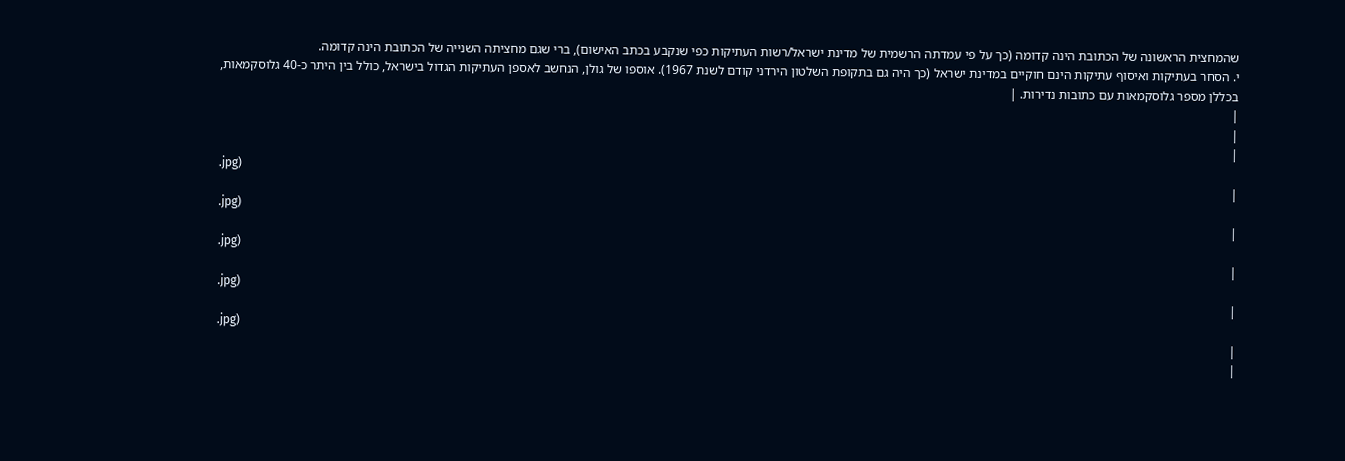שהמחצית הראשונה של הכתובת הינה קדומה (כך על פי עמדתה הרשמית של מדינת ישראל/רשות העתיקות כפי שנקבע בכתב האישום), ברי שגם מחציתה השנייה של הכתובת הינה קדומה.
י. הסחר בעתיקות ואיסוף עתיקות הינם חוקיים במדינת ישראל (כך היה גם בתקופת השלטון הירדני קודם לשנת 1967). אוספו של גולן, הנחשב לאספן העתיקות הגדול בישראל, כולל בין היתר כ-40 גלוסקמאות, בכללן מספר גלוסקמאות עם כתובות נדירות. |
|
|
|
.jpg)
|
.jpg)
|
.jpg)
|
.jpg)
|
.jpg)
|
|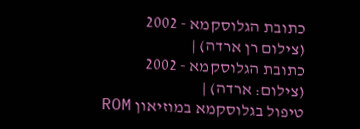כתובת הגלוסקמא - 2002
(צילום רן ארדה) |
כתובת הגלוסקמא - 2002
(צילום: ארדה) |
טיפול בגלוסקמא במוזיאון ROM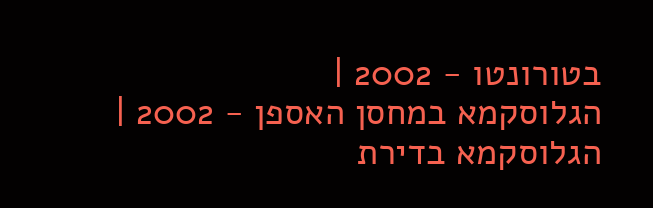בטורונטו - 2002 |
הגלוסקמא במחסן האספן - 2002 |
הגלוסקמא בדירת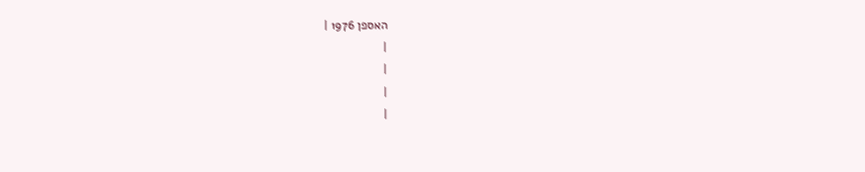האספן 1976 |
|
|
|
|